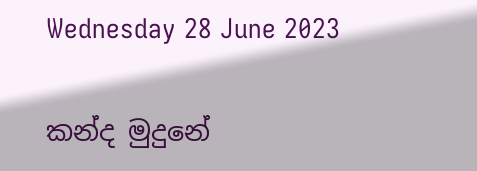Wednesday 28 June 2023

කන්ද මුදුනේ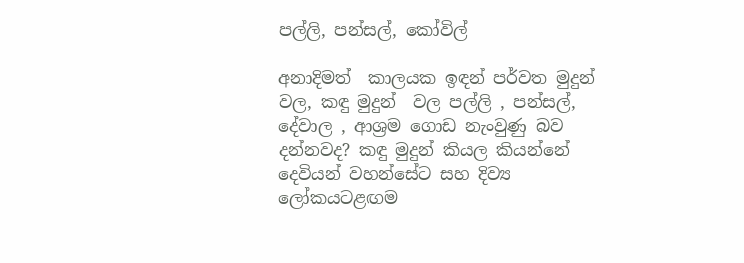පල්ලි, පන්සල්, කෝවිල්

අනාදිමත්  කාලයක ඉඳන් පර්වත මුදුන්  වල, කඳු මුදුන්  වල පල්ලි , පන්සල්, දේවාල , ආශ්‍රම ගොඩ නැංවුණු බව දන්නවද? කඳු මුදුන් කියල කියන්නේ දෙවියන් වහන්සේට සහ දිව්‍ය  ලෝකයටළඟම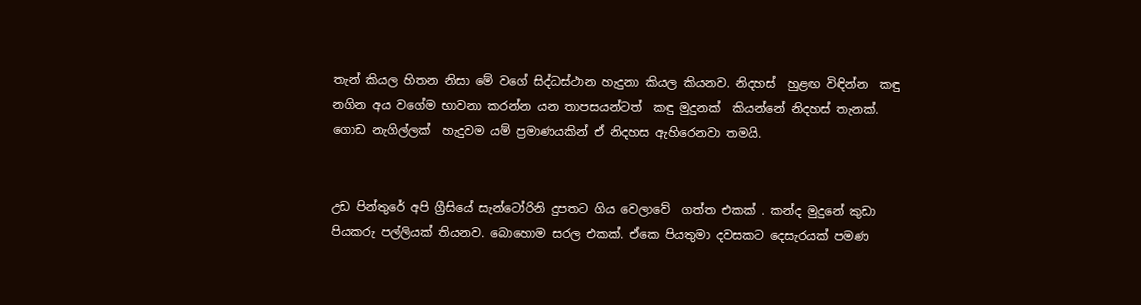තැන් කියල හිතන නිසා මේ වගේ සිද්ධස්ථාන හැදුනා කියල කියනව. නිදහස්  හුළඟ විඳින්න  කඳු නගින අය වගේම භාවනා කරන්න යන තාපසයන්ටත්  කඳු මුදුනක්  කියන්නේ නිදහස් තැනක්.  ගොඩ නැගිල්ලක්  හැදුවම යම් ප්‍රමාණයකින් ඒ නිදහස ඇහිරෙනවා තමයි.


උඩ පින්තුරේ අපි ග්‍රීසියේ සැන්ටෝරිනි දුපතට ගිය වෙලාවේ  ගත්ත එකක් . කන්ද මුදුනේ කුඩා පියකරු පල්ලියක් තියනව. බොහොම සරල එකක්. ඒකෙ පියතුමා දවසකට දෙසැරයක් පමණ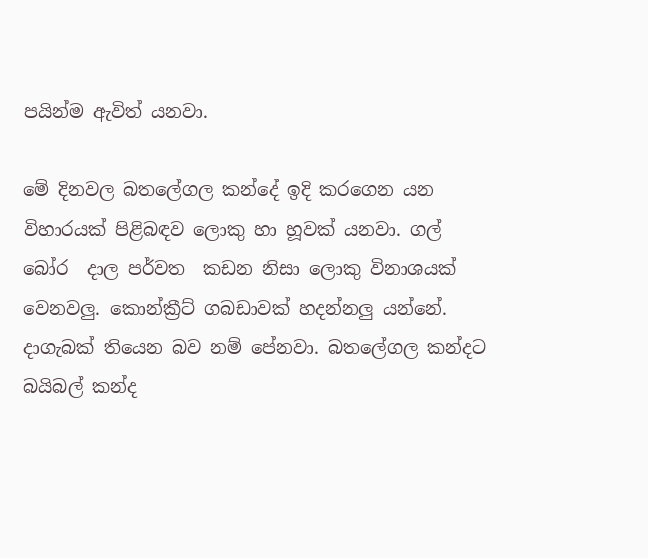පයින්ම ඇවිත් යනවා.

මේ දිනවල බතලේගල කන්දේ ඉදි කරගෙන යන විහාරයක් පිළිබඳව ලොකු හා හූවක් යනවා. ගල් බෝර  දාල පර්වත  කඩන නිසා ලොකු විනාශයක් වෙනවලු. කොන්ක්‍රීට් ගබඩාවක් හදන්නලු යන්නේ. දාගැබක් තියෙන බව නම් පේනවා. බතලේගල කන්දට බයිබල් කන්ද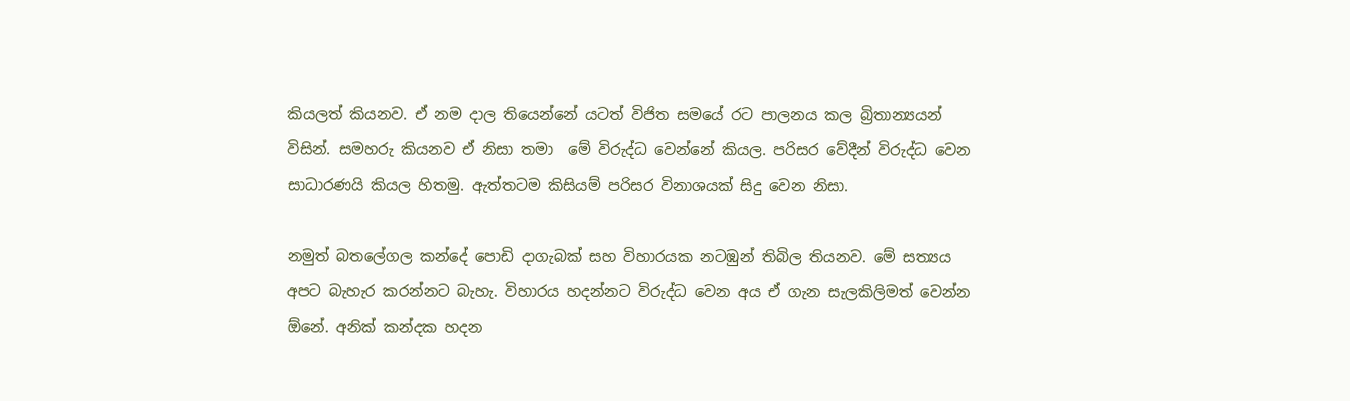කියලත් කියනව. ඒ නම දාල තියෙන්නේ යටත් විජිත සමයේ රට පාලනය කල බ්‍රිතාන්‍යයන් විසින්. සමහරු කියනව ඒ නිසා තමා  මේ විරුද්ධ වෙන්නේ කියල. පරිසර වේදීන් විරුද්ධ වෙන සාධාරණයි කියල හිතමු. ඇත්තටම කිසියම් පරිසර විනාශයක් සිදු වෙන නිසා.

නමුත් බතලේගල කන්දේ පොඩි දාගැබක් සහ විහාරයක නටඹුන් තිබිල තියනව. මේ සත්‍යය  අපට බැහැර කරන්නට බැහැ. විහාරය හදන්නට විරුද්ධ වෙන අය ඒ ගැන සැලකිලිමත් වෙන්න ඕනේ. අනික් කන්දක හදන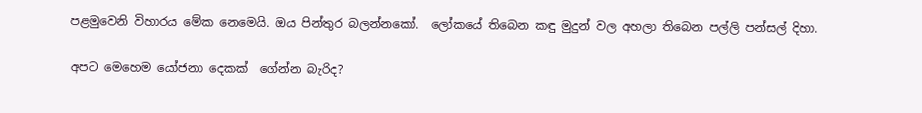පළමුවෙනි විහාරය මේක නෙමෙයි. ඔය පින්තුර බලන්නකෝ.  ලෝකයේ තිබෙන කඳු මුදුන් වල අහලා තිබෙන පල්ලි පන්සල් දිහා.

අපට මෙහෙම යෝජනා දෙකක්  ගේන්න බැරිද?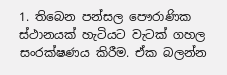1. තිබෙන පන්සල පෞරාණික  ස්ථානයක් හැටියට වැටක් ගහල සංරක්ෂණය කිරීම. ඒක බලන්න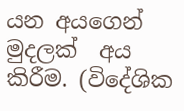යන අයගෙන් මුදලක්  අය කිරීම. (විදේශික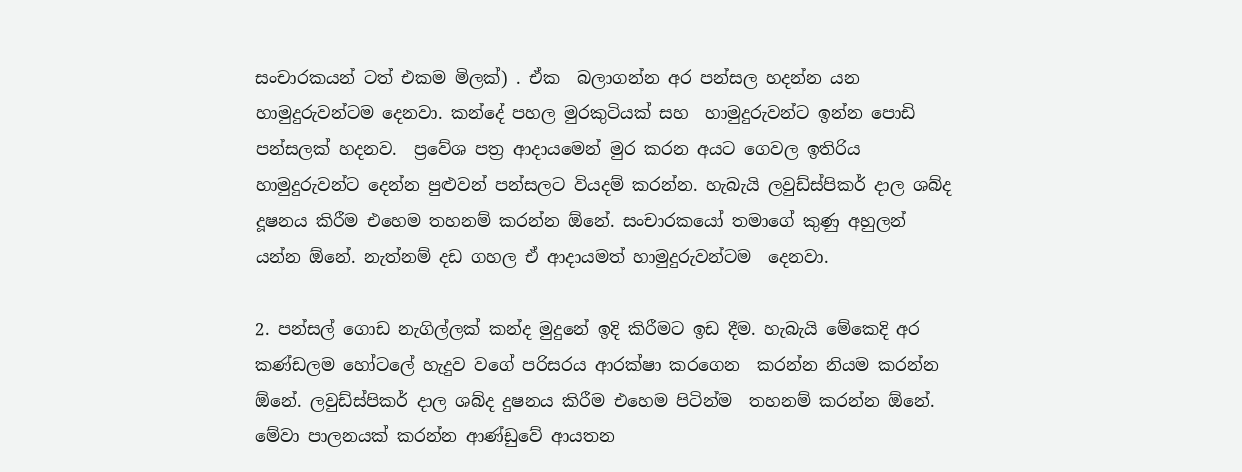සංචාරකයන් ටත් එකම මිලක්) . ඒක  බලාගන්න අර පන්සල හදන්න යන  හාමුදුරුවන්ටම දෙනවා. කන්දේ පහල මුරකුටියක් සහ  හාමුදුරුවන්ට ඉන්න පොඩි පන්සලක් හදනව.  ප්‍රවේශ පත්‍ර ආදායමෙන් මුර කරන අයට ගෙවල ඉතිරිය හාමුදුරුවන්ට දෙන්න පුළුවන් පන්සලට වියදම් කරන්න. හැබැයි ලවුඩ්ස්පිකර් දාල ශබ්ද දූෂනය කිරීම එහෙම තහනම් කරන්න ඕනේ. සංචාරකයෝ තමාගේ කුණු අහුලන් යන්න ඕනේ. නැත්නම් දඩ ගහල ඒ ආදායමත් හාමුදුරුවන්ටම  දෙනවා.

2. පන්සල් ගොඩ නැගිල්ලක් කන්ද මුදුනේ ඉදි කිරීමට ඉඩ දීම. හැබැයි මේකෙදි අර කණ්ඩලම හෝටලේ හැදුව වගේ පරිසරය ආරක්ෂා කරගෙන  කරන්න නියම කරන්න ඕනේ. ලවුඩ්ස්පිකර් දාල ශබ්ද දුෂනය කිරීම එහෙම පිටින්ම  තහනම් කරන්න ඕනේ. මේවා පාලනයක් කරන්න ආණ්ඩුවේ ආයතන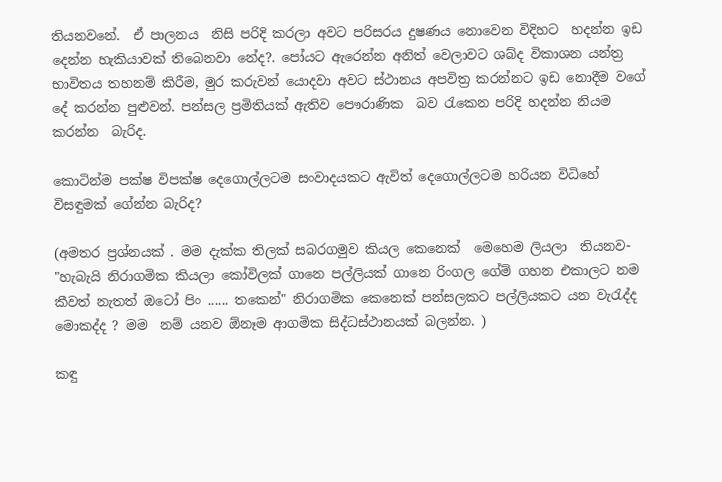තියනවනේ.  ඒ පාලනය  නිසි පරිදි කරලා අවට පරිසරය දුෂණය නොවෙන විදිහට  හදන්න ඉඩ දෙන්න හැකියාවක් තිබෙනවා නේද?. පෝයට ඇරෙන්න අනිත් වෙලාවට ශබ්ද විකාශන යන්ත්‍ර භාවිතය තහනම් කිරීම, මුර කරුවන් යොදවා අවට ස්ථානය අපවිත්‍ර කරන්නට ඉඩ නොදීම වගේ දේ කරන්න පුළුවන්. පන්සල ප්‍රමිතියක් ඇතිව පෞරාණික  බව රැකෙන පරිදි හදන්න නියම කරන්න  බැරිද.

කොටින්ම පක්ෂ විපක්ෂ දෙගොල්ලටම සංවාදයකට ඇවිත් දෙගොල්ලටම හරියන විධිහේ විසඳුමක් ගේන්න බැරිද?

(අමතර ප්‍රශ්නයක් . මම දැක්ක තිලක් සබරගමුව කියල කෙනෙක්  මෙහෙම ලියලා  තියනව- "හැබැයි නිරාගමික කියලා කෝවිලක් ගානෙ පල්ලියක් ගානෙ රිංගල ගේම් ගහන එකාලට නම කීවත් නැතත් ඔටෝ පිං ...... තකෙන්" නිරාගමික කෙනෙක් පන්සලකට පල්ලියකට යන වැරැද්ද මොකද්ද ? මම  නම් යනව ඕනෑම ආගමික සිද්ධස්ථානයක් බලන්න. )

කඳු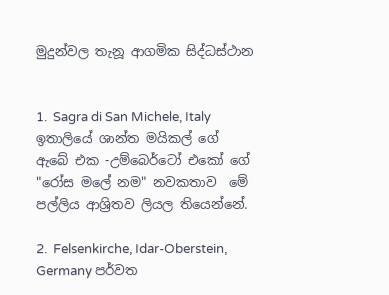මුදුන්වල තැනූ ආගමික සිද්ධස්ථාන


1.  Sagra di San Michele, Italy ඉතාලියේ ශාන්ත මයිකල් ගේ ඇබේ එක -උම්බෙර්ටෝ එකෝ ගේ "රෝස මලේ නම" නවකතාව  මේ පල්ලිය ආශ්‍රිතව ලියල තියෙන්නේ.

2.  Felsenkirche, Idar-Oberstein, Germany පර්වත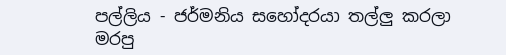පල්ලිය - ජර්මනිය සහෝදරයා තල්ලු කරලා මරපු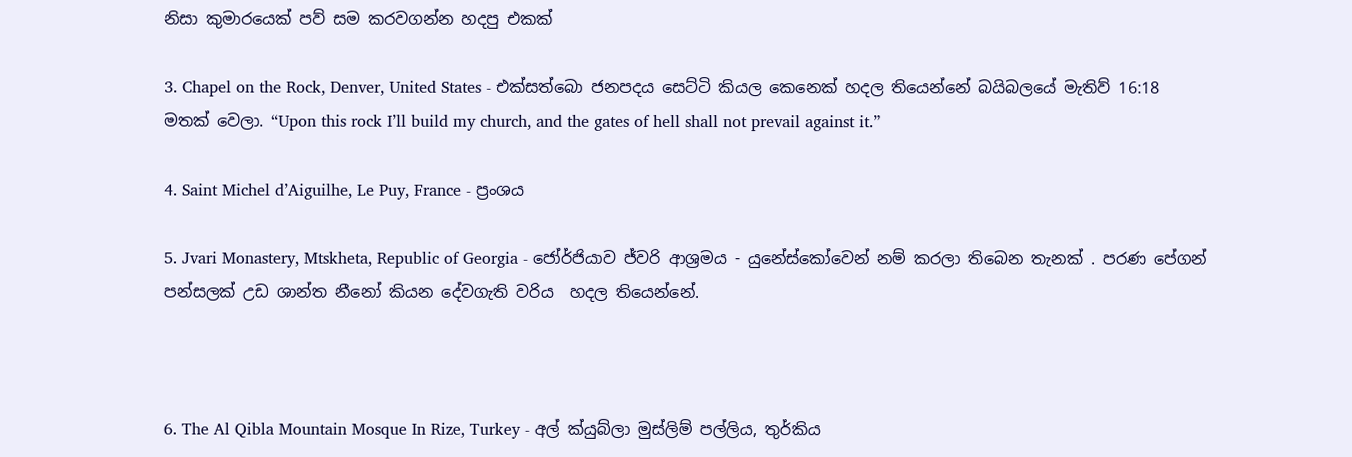නිසා කුමාරයෙක් පව් සම කරවගන්න හදපු එකක්

3. Chapel on the Rock, Denver, United States - එක්සත්බො ජනපදය සෙට්ටි කියල කෙනෙක් හදල තියෙන්නේ බයිබලයේ මැතිව් 16:18 මතක් වෙලා. “Upon this rock I’ll build my church, and the gates of hell shall not prevail against it.”

4. Saint Michel d’Aiguilhe, Le Puy, France - ප්‍රංශය

5. Jvari Monastery, Mtskheta, Republic of Georgia - ජෝර්ජියාව ජ්වරි ආශ්‍රමය - යුනේස්කෝවෙන් නම් කරලා තිබෙන තැනක් . පරණ පේගන් පන්සලක් උඩ ශාන්ත නීනෝ කියන දේවගැති වරිය  හදල තියෙන්නේ.



6. The Al Qibla Mountain Mosque In Rize, Turkey - අල් ක්යුබ්ලා මුස්ලිම් පල්ලිය, තුර්කිය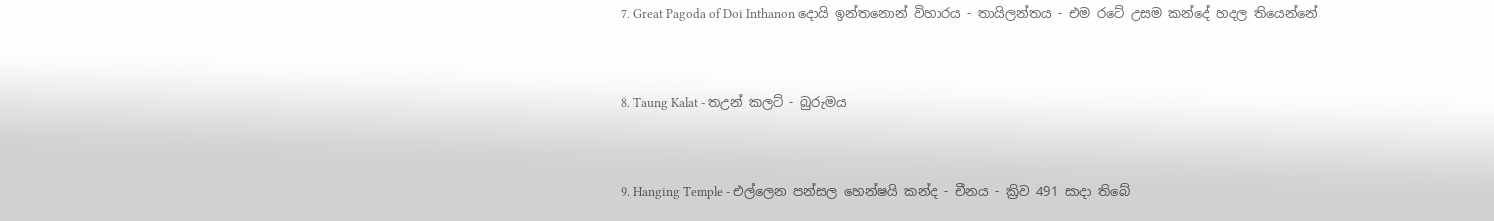7. Great Pagoda of Doi Inthanon දොයි ඉන්තනොන් විහාරය - තායිලන්තය - එම රටේ උසම කන්දේ හදල තියෙන්නේ


8. Taung Kalat - තඋන් කලට් - බුරුමය


9. Hanging Temple - එල්ලෙන පන්සල හෙන්ෂයි කන්ද - චීනය - ක්‍රිව 491 සාදා තිබේ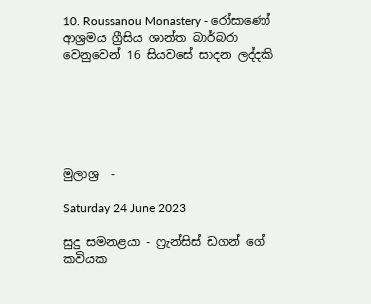10. Roussanou Monastery - රෝසාණෝ ආශ්‍රමය ග්‍රීසිය ශාන්ත බාර්බරා වෙනුවෙන් 16 සියවසේ සාදන ලද්දකි






මුලාශ්‍ර  -

Saturday 24 June 2023

සුදු සමනළයා - ෆ්‍රැන්සිස් ඩගන් ගේ කවියක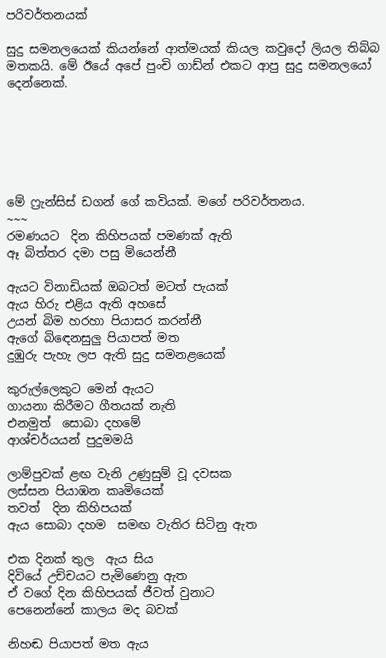පරිවර්තනයක්

සුදු සමනලයෙක් කියන්නේ ආත්මයක් කියල කවුදෝ ලියල තිබ්බ  මතකයි. මේ ඊයේ අපේ පුංචි ගාඩ්න් එකට ආපු සුදු සමනලයෝ දෙන්නෙක්.






මේ ෆ්‍රැන්සිස් ඩගන් ගේ කවියක්. මගේ පරිවර්තනය.
~~~
රමණයට  දින කිහිපයක් පමණක් ඇති
ඈ බිත්තර දමා පසු මියෙන්නී

ඇයට විනාඩියක් ඔබටත් මටත් පැයක්
ඇය හිරු එළිය ඇති අහසේ
උයන් බිම හරහා පියාසර කරන්නී
ඇගේ බිඳෙනසුලු පියාපත් මත
දුඹුරු පැහැ ලප ඇති සුදු සමනළයෙක්

කුරුල්ලෙකුට මෙන් ඇයට
ගායනා කිරීමට ගීතයක් නැති
එනමුත්  සොබා දහමේ
ආශ්චර්යයන් පුදුමමයි

ලාම්පුවක් ළඟ වැනි උණුසුම් වූ දවසක
ලස්සන පියාඹන කෘමියෙක්
තවත්  දින කිහිපයක්
ඇය සොබා දහම  සමඟ වැතිර සිටිනු ඇත

එක දිනක් තුල  ඇය සිය
දිවියේ උච්චයට පැමිණෙනු ඇත
ඒ වගේ දින කිහිපයක් ජීවත් වුනාට
පෙනෙන්නේ කාලය මද බවක්

නිහඬ පියාපත් මත ඇය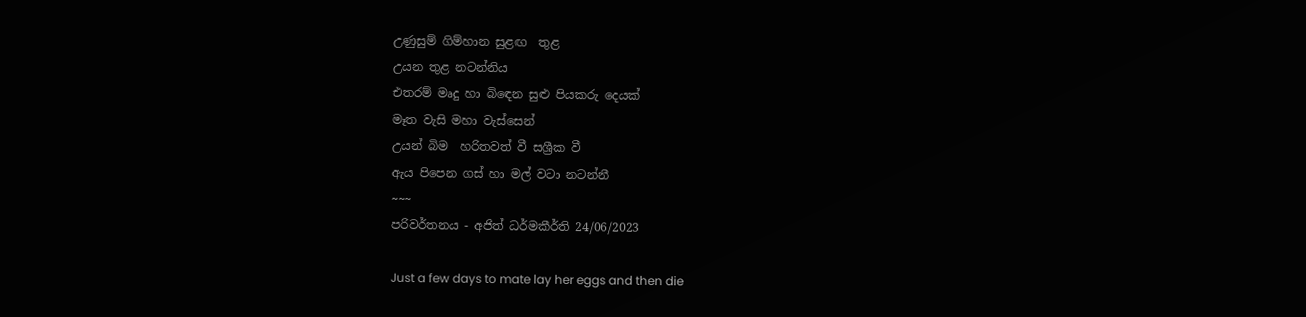උණුසුම් ගිම්හාන සුළඟ  තුළ
උයන තුළ නටන්නිය
එතරම් මෘදු හා බිඳෙන සුළු පියකරු දෙයක්
මෑත වැසි මහා වැස්සෙන්
උයන් බිම  හරිතවත් වී සශ්‍රීක වී
ඇය පිපෙන ගස් හා මල් වටා නටන්නී
~~~
පරිවර්තනය - අජිත් ධර්මකීර්ති 24/06/2023

Just a few days to mate lay her eggs and then die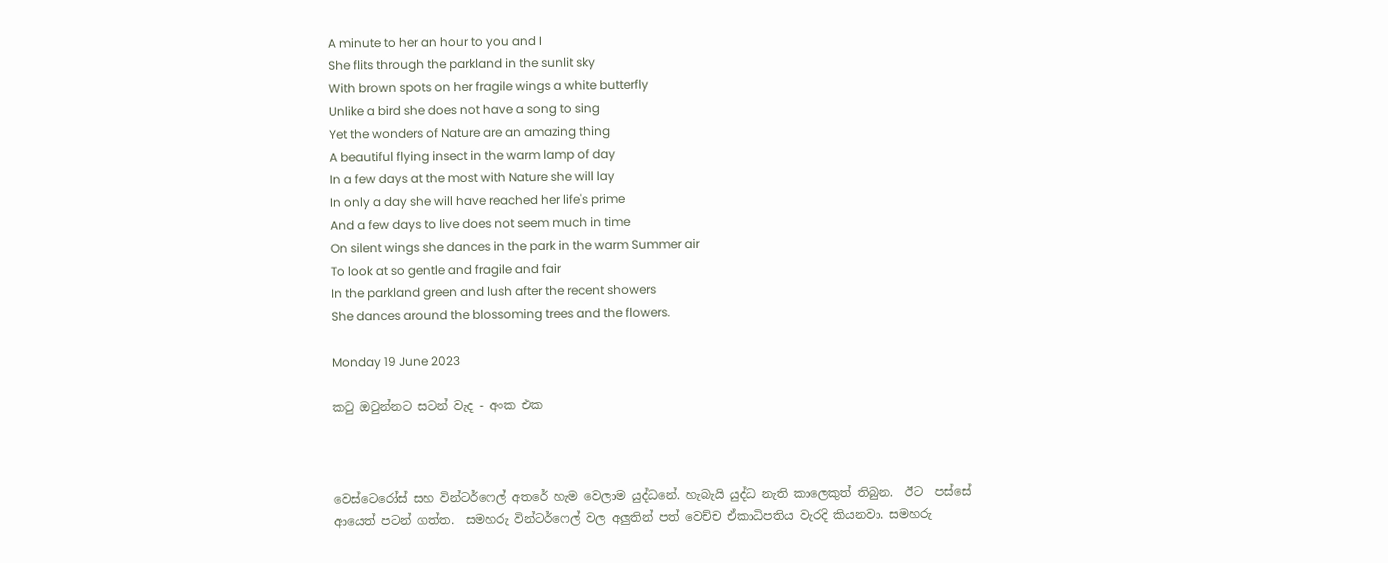A minute to her an hour to you and I
She flits through the parkland in the sunlit sky
With brown spots on her fragile wings a white butterfly
Unlike a bird she does not have a song to sing
Yet the wonders of Nature are an amazing thing
A beautiful flying insect in the warm lamp of day
In a few days at the most with Nature she will lay
In only a day she will have reached her life's prime
And a few days to live does not seem much in time
On silent wings she dances in the park in the warm Summer air
To look at so gentle and fragile and fair
In the parkland green and lush after the recent showers
She dances around the blossoming trees and the flowers.

Monday 19 June 2023

කටු ඔටුන්නට සටන් වැද - අංක එක



වෙස්ටෙරෝස් සහ වින්ටර්ෆෙල් අතරේ හැම වෙලාම යුද්ධනේ. හැබැයි යුද්ධ නැති කාලෙකුත් තිබුන.  ඊට  පස්සේ ආයෙත් පටන් ගත්ත.  සමහරු වින්ටර්ෆෙල් වල අලුතින් පත් වෙච්ච ඒකාධිපතිය වැරදි කියනවා. සමහරු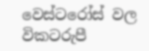වෙස්ටරෝස් වල විකටරුපී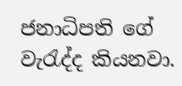ජනාධිපති ගේ වැරැද්ද කියනවා.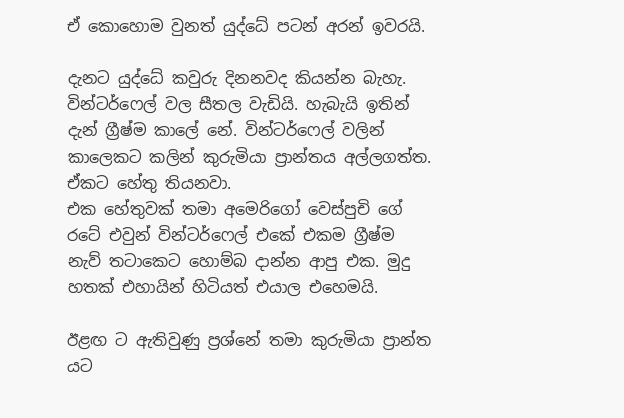ඒ කොහොම වුනත් යුද්ධේ පටන් අරන් ඉවරයි.

දැනට යුද්ධේ කවුරු දිනනවද කියන්න බැහැ. වින්ටර්ෆෙල් වල සීතල වැඩියි. හැබැයි ඉතින් දැන් ග්‍රීෂ්ම කාලේ නේ. වින්ටර්ෆෙල් වලින් කාලෙකට කලින් කුරුමියා ප්‍රාන්තය අල්ලගත්ත. ඒකට හේතු තියනවා.
එක හේතුවක් තමා අමෙරිගෝ වෙස්පුචි ගේ රටේ එවුන් වින්ටර්ෆෙල් එකේ එකම ග්‍රීෂ්ම නැව් තටාකෙට හොම්බ දාන්න ආපු එක. මුදු හතක් එහායින් හිටියත් එයාල එහෙමයි.

ඊළඟ ට ඇතිවුණු ප්‍රශ්නේ තමා කුරුමියා ප්‍රාන්ත යට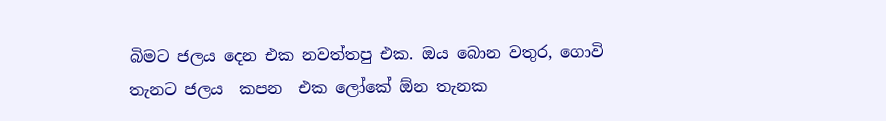බිමට ජලය දෙන එක නවත්තපු එක. ඔය බොන වතුර, ගොවි තැනට ජලය  කපන  එක ලෝකේ ඕන තැනක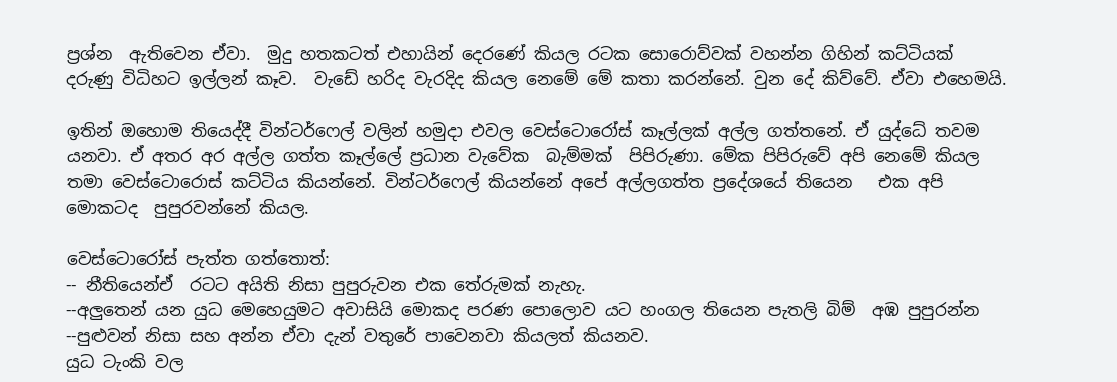ප්‍රශ්න  ඇතිවෙන ඒවා.  මුදු හතකටත් එහායින් දෙරණේ කියල රටක සොරොව්වක් වහන්න ගිහින් කට්ටියක් දරුණු විධිහට ඉල්ලන් කෑව.  වැඩේ හරිද වැරදිද කියල නෙමේ මේ කතා කරන්නේ. වුන දේ කිව්වේ. ඒවා එහෙමයි.

ඉතින් ඔහොම තියෙද්දී වින්ටර්ෆෙල් වලින් හමුදා එවල වෙස්ටොරෝස් කෑල්ලක් අල්ල ගත්තනේ. ඒ යුද්ධේ තවම යනවා. ඒ අතර අර අල්ල ගත්ත කෑල්ලේ ප්‍රධාන වැවේක  බැම්මක්  පිපිරුණා. මේක පිපිරුවේ අපි නෙමේ කියල තමා වෙස්ටොරොස් කට්ටිය කියන්නේ. වින්ටර්ෆෙල් කියන්නේ අපේ අල්ලගත්ත ප්‍රදේශයේ තියෙන   එක අපි මොකටද  පුපුරවන්නේ කියල.

වෙස්ටොරෝස් පැත්ත ගත්තොත්:
-- නීතියෙන්ඒ  රටට අයිති නිසා පුපුරුවන එක තේරුමක් නැහැ.
--අලුතෙන් යන යුධ මෙහෙයුමට අවාසියි මොකද පරණ පොලොව යට හංගල තියෙන පැතලි බිම්  අඹ පුපුරන්න --පුළුවන් නිසා සහ අන්න ඒවා දැන් වතුරේ පාවෙනවා කියලත් කියනව.
යුධ ටැංකි වල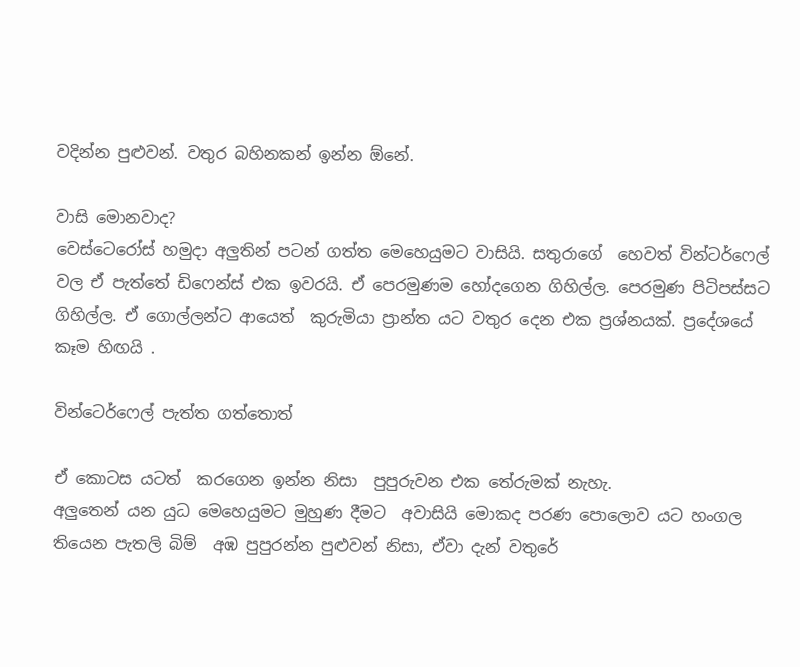වදින්න පුළුවන්. වතුර බහිනකන් ඉන්න ඕනේ.

වාසි මොනවාද?
වෙස්ටෙරෝස් හමුදා අලුතින් පටන් ගත්ත මෙහෙයුමට වාසියි. සතුරාගේ  හෙවත් වින්ටර්ෆෙල් වල ඒ පැත්තේ ඩිෆෙන්ස් එක ඉවරයි. ඒ පෙරමුණම හෝදගෙන ගිහිල්ල. පෙරමුණ පිටිපස්සට ගිහිල්ල. ඒ ගොල්ලන්ට ආයෙත්  කුරුමියා ප්‍රාන්ත යට වතුර දෙන එක ප්‍රශ්නයක්. ප්‍රදේශයේ කෑම හිඟයි .

වින්ටෙර්ෆෙල් පැත්ත ගත්තොත්

ඒ කොටස යටත්  කරගෙන ඉන්න නිසා  පුපුරුවන එක තේරුමක් නැහැ.
අලුතෙන් යන යුධ මෙහෙයුමට මුහුණ දීමට  අවාසියි මොකද පරණ පොලොව යට හංගල තියෙන පැතලි බිම්  අඹ පුපුරන්න පුළුවන් නිසා, ඒවා දැන් වතුරේ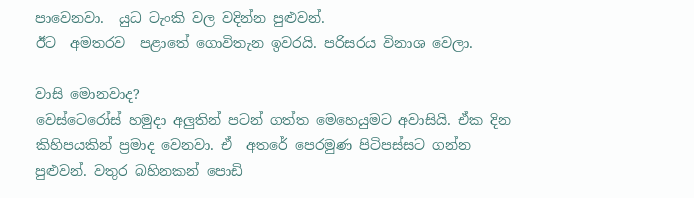පාවෙනවා.  යුධ ටැංකි වල වදින්න පුළුවන්.
ඊට  අමතරව  පළාතේ ගොවිතැන ඉවරයි. පරිසරය විනාශ වෙලා.

වාසි මොනවාද?
වෙස්ටෙරෝස් හමුදා අලුතින් පටන් ගත්ත මෙහෙයුමට අවාසියි. ඒක දින කිහිපයකින් ප්‍රමාද වෙනවා. ඒ  අතරේ පෙරමුණ පිටිපස්සට ගන්න පුළුවන්. වතුර බහිනකන් පොඩි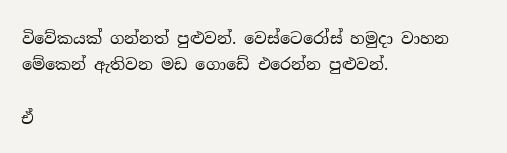විවේකයක් ගන්නත් පුළුවන්. වෙස්ටෙරෝස් හමුදා වාහන  මේකෙන් ඇතිවන මඩ ගොඩේ එරෙන්න පුළුවන්.

ඒ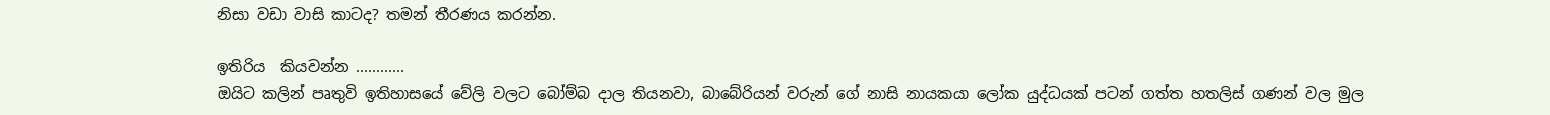නිසා වඩා වාසි කාටද? තමන් තීරණය කරන්න.

ඉතිරිය  කියවන්න ............
ඔයිට කලින් පෘතුවි ඉතිහාසයේ වේලි වලට බෝම්බ දාල තියනවා, බාබේරියන් වරුන් ගේ නාසි නායකයා ලෝක යුද්ධයක් පටන් ගත්ත හතලිස් ගණන් වල මුල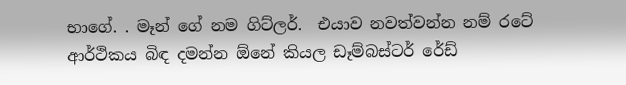භාගේ. . මෑන් ගේ නම ගිට්ලර්.  එයාව නවත්වන්න නම් රටේ ආර්ථිකය බිඳ දමන්න ඕනේ කියල ඩෑම්බස්ටර් රේඩ්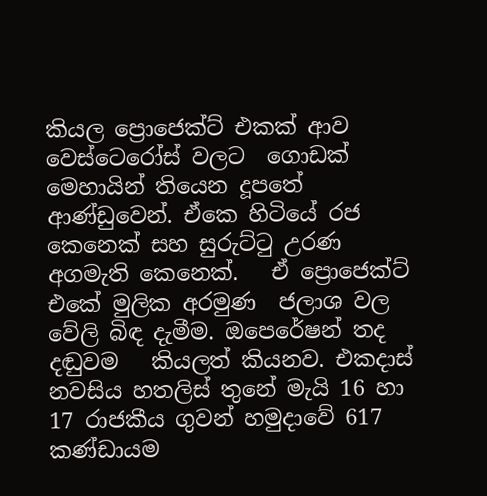කියල ප්‍රොජෙක්ට් එකක් ආව වෙස්ටෙරෝස් වලට  ගොඩක් මෙහායින් තියෙන දූපතේ ආණ්ඩුවෙන්. ඒකෙ හිටියේ රජ කෙනෙක් සහ සුරුට්ටු උරණ අගමැති කෙනෙක්.   ඒ ප්‍රොජෙක්ට් එකේ මුලික අරමුණ  ජලාශ වල වේලි බිඳ දැමීම. ඔපෙරේෂන් තද දඬුවම   කියලත් කියනව. එකදාස් නවසිය හතලිස් තුනේ මැයි 16 හා 17 රාජකීය ගුවන් හමුදාවේ 617 කණ්ඩායම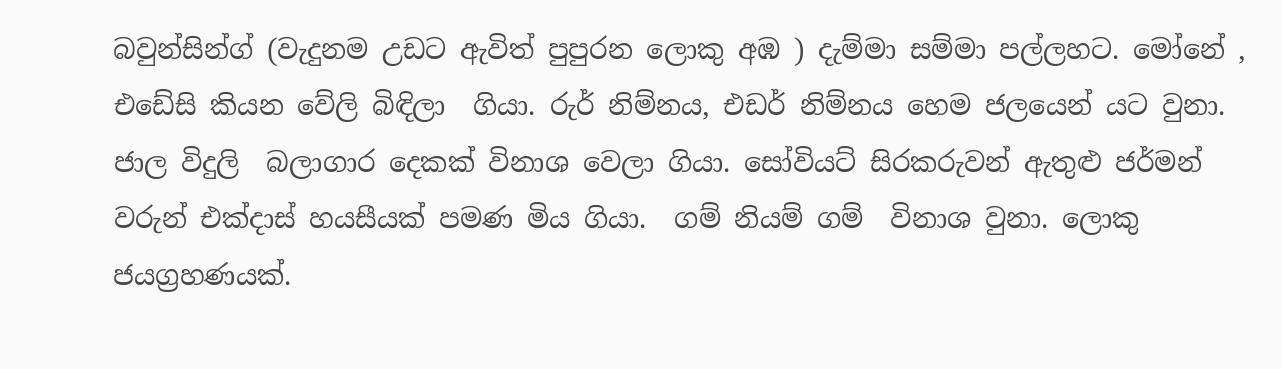බවුන්සින්ග් (වැදුනම උඩට ඇවිත් පුපුරන ලොකු අඹ ) දැම්මා සම්මා පල්ලහට. මෝනේ , එඩේසි කියන වේලි බිඳිලා  ගියා. රුර් නිම්නය, එඩර් නිම්නය හෙම ජලයෙන් යට වුනා. ජාල විදුලි  බලාගාර දෙකක් විනාශ වෙලා ගියා. සෝවියට් සිරකරුවන් ඇතුළු ජර්මන් වරුන් එක්දාස් හයසීයක් පමණ මිය ගියා.  ගම් නියම් ගම්  විනාශ වුනා. ලොකු ජයග්‍රහණයක්.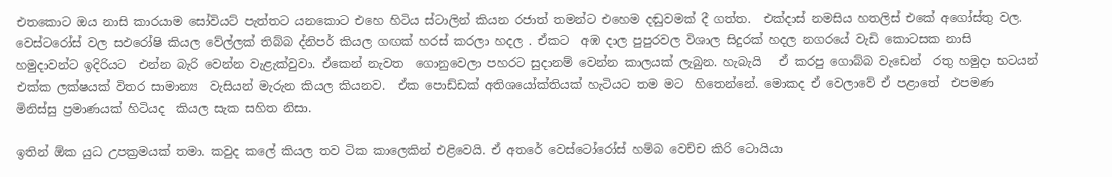එතකොට ඔය නාසි කාරයාම සෝවියට් පැත්තට යනකොට එහෙ හිටිය ස්ටාලින් කියන රජාත් තමන්ට එහෙම දඬුවමක් දී ගත්ත.  එක්දාස් නමසිය හතලිස් එකේ අගෝස්තු වල. වෙස්ටරෝස් වල සඵරෝෂි කියල වේල්ලක් තිබ්බ ද්නිපර් කියල ගඟක් හරස් කරලා හදල . ඒකට  අඹ දාල පුපුරවල විශාල සිදුරක් හදල නගරයේ වැඩි කොටසක නාසි හමුදාවන්ට ඉදිරියට  එන්න බැරි වෙන්න වැළැක්වුවා. ඒකෙන් නැවත  ගොනුවෙලා පහරට සුදානම් වෙන්න කාලයක් ලැබුන. හැබැයි   ඒ කරපු ගොබ්බ වැඩෙන්  රතු හමුදා භටයන් එක්ක ලක්ෂයක් විතර සාමාන්‍ය  වැසියන් මැරුන කියල කියනව.  ඒක පොඩ්ඩක් අතිශයෝක්තියක් හැටියට තම මට  හිතෙන්නේ. මොකද ඒ වෙලාවේ ඒ පළාතේ  එපමණ මිනිස්සු ප්‍රමාණයක් හිටියද  කියල සැක සහිත නිසා.

ඉතින් ඕක යුධ උපක්‍රමයක් තමා. කවුද කලේ කියල තව ටික කාලෙකින් එළිවෙයි. ඒ අතරේ වෙස්ටෝරෝස් හම්බ වෙච්ච කිරි ටොයියා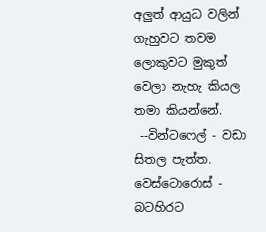අලුත් ආයුධ වලින් ගැහුවට තවම ලොකුවට මුකුත් වෙලා නැහැ කියල තමා කියන්නේ.
 --වින්ටෆෙල් - වඩා සිතල පැත්ත. වෙස්ටොරොස් - බටහිරට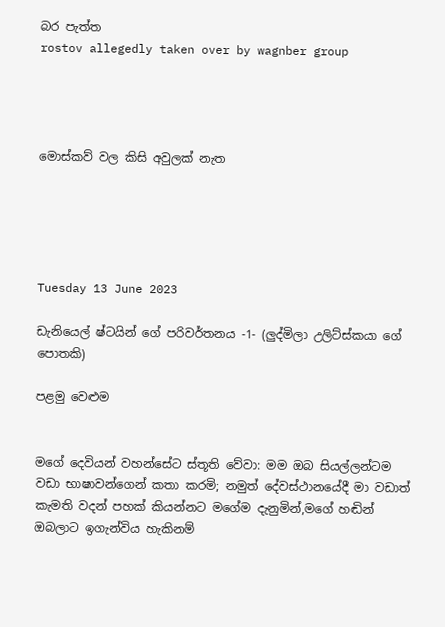බර පැත්ත
rostov allegedly taken over by wagnber group




මොස්කව් වල කිසි අවුලක් නැත





Tuesday 13 June 2023

ඩැනියෙල් ෂ්ටයින් ගේ පරිවර්තනය -1- (ලුද්මිලා උලිට්ස්කයා ගේ පොතකි)

පළමු වෙළුම


මගේ දෙවියන් වහන්සේට ස්තූති වේවා: මම ඔබ සියල්ලන්ටම වඩා භාෂාවන්ගෙන් කතා කරමි; නමුත් දේවස්ථානයේදී මා වඩාත් කැමති වදන් පහක් කියන්නට මගේම දැනුමින්,මගේ හඬින් ඔබලාට ඉගැන්විය හැකිනම්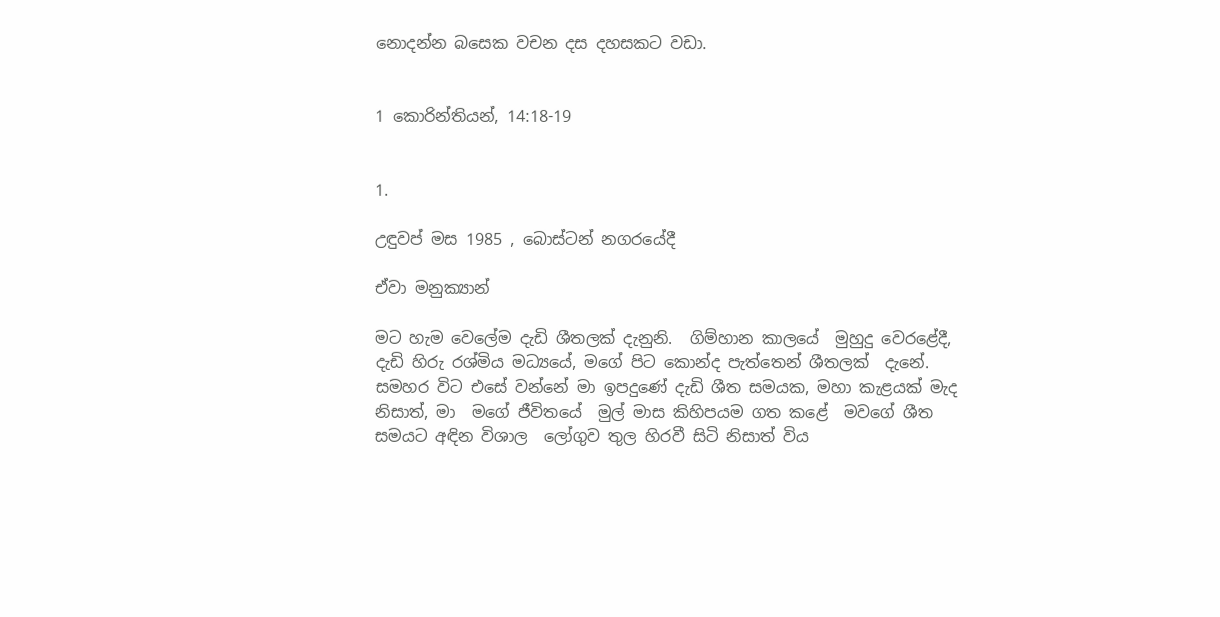නොදන්න බසෙක වචන දස දහසකට වඩා.


1 කොරින්තියන්, 14:18-19


1.

උඳුවප් මස 1985 , බොස්ටන් නගරයේදී

ඒවා මනුක්‍යාන්

මට හැම වෙලේම දැඩි ශීතලක් දැනුනි.  ගිම්හාන කාලයේ  මුහුදු වෙරළේදී, දැඩි හිරු රශ්මිය මධ්‍යයේ, මගේ පිට කොන්ද පැත්තෙන් ශීතලක්  දැනේ. සමහර විට එසේ වන්නේ මා ඉපදුණේ දැඩි ශීත සමයක, මහා කැළයක් මැද නිසාත්, මා  මගේ ජීවිතයේ  මුල් මාස කිහිපයම ගත කළේ  මවගේ ශීත සමයට අඳින විශාල  ලෝගුව තුල හිරවී සිටි නිසාත් විය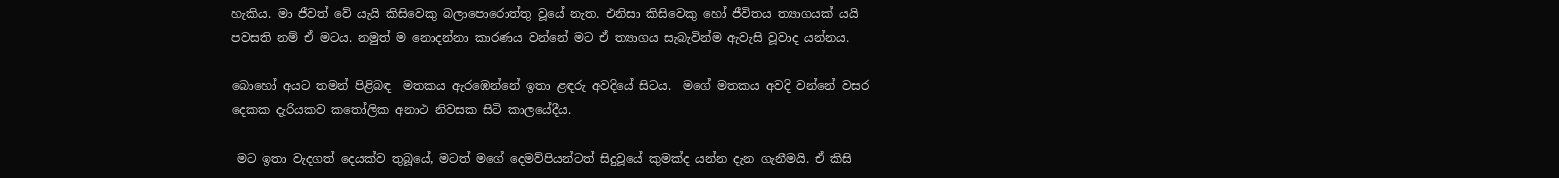හැකිය. මා ජීවත් වේ යැයි කිසිවෙකු බලාපොරොත්තු වූයේ නැත. එනිසා කිසිවෙකු හෝ ජීවිතය ත්‍යාගයක් යයි පවසති නම් ඒ මටය. නමුත් ම නොදන්නා කාරණය වන්නේ මට ඒ ත්‍යාගය සැබැවින්ම ඇවැසි වූවාද යන්නය.

බොහෝ අයට තමන් පිළිබඳ  මතකය ඇරඹෙන්නේ ඉතා ළඳරු අවදියේ සිටය.  මගේ මතකය අවදි වන්නේ වසර දෙකක දැරියකව කතෝලික අනාථ නිවසක සිටි කාලයේදීය.

 මට ඉතා වැදගත් දෙයක්ව තුබූයේ, මටත් මගේ දෙමව්පියන්ටත් සිදුවූයේ කුමක්ද යන්න දැන ගැනීමයි. ඒ කිසි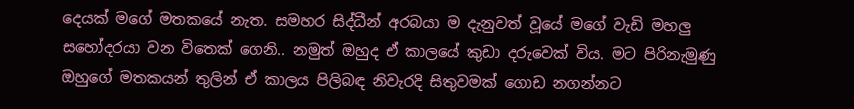දෙයක් මගේ මතකයේ නැත. සමහර සිද්ධීන් අරබයා ම දැනුවත් වූයේ මගේ වැඩි මහලු සහෝදරයා වන විතෙක් ගෙනි.. නමුත් ඔහුද ඒ කාලයේ කුඩා දරුවෙක් විය. මට පිරිනැමුණු ඔහුගේ මතකයන් තුලින් ඒ කාලය පිලිබඳ නිවැරදි සිතුවමක් ගොඩ නගන්නට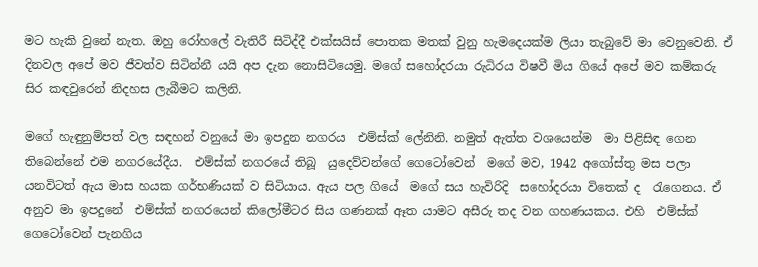මට හැකි වුනේ නැත. ඔහු රෝහලේ වැතිරී සිටිද්දී එක්සයිස් පොතක මතක් වුනු හැමදෙයක්ම ලියා තැබුවේ මා වෙනුවෙනි. ඒ දිනවල අපේ මව ජීවත්ව සිටින්නී යයි අප දැන නොසිටියෙමු. මගේ සහෝදරයා රුධිරය විෂවී මිය ගියේ අපේ මව කම්කරු  සිර කඳවුරෙන් නිදහස ලැබීමට කලිනි.

මගේ හැඳුනුම්පත් වල සඳහන් වනුයේ මා ඉපදුන නගරය  එම්ස්ක් ලේනිනි. නමුත් ඇත්ත වශයෙන්ම  මා පිළිසිඳ ගෙන තිබෙන්නේ එම නගරයේදීය.  එම්ස්ක් නගරයේ තිබූ  යුදෙව්වන්ගේ ගෙටෝවෙන්  මගේ මව, 1942 අගෝස්තු මස පලා යනවිටත් ඇය මාස හයක ගර්භණියක් ව සිටියාය. ඇය පල ගියේ  මගේ සය හැවිරිදි  සහෝදරයා විතෙක් ද  රැගෙනය. ඒ අනුව මා ඉපදුනේ  එම්ස්ක් නගරයෙන් කිලෝමීටර සිය ගණනක් ඈත යාමට අසීරු තද වන ගහණයකය. එහි  එම්ස්ක් ගෙටෝවෙන් පැනගිය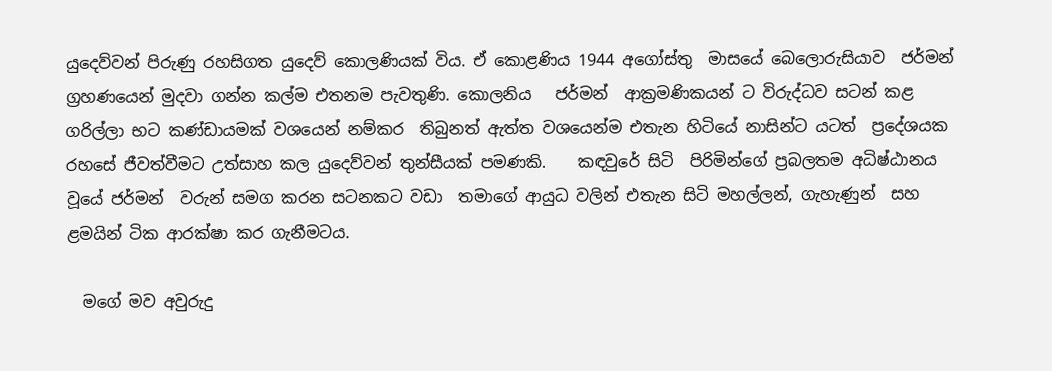යුදෙව්වන් පිරුණු රහසිගත යුදෙව් කොලණියක් විය. ඒ කොළණිය 1944 අගෝස්තු  මාසයේ බෙලොරුසියාව  ජර්මන් ග්‍රහණයෙන් මුදවා ගන්න කල්ම එතනම පැවතුණි. කොලනිය   ජර්මන්  ආක්‍රමණිකයන් ට විරුද්ධව සටන් කළ ගරිල්ලා භට කණ්ඩායමක් වශයෙන් නම්කර  තිබුනත් ඇත්ත වශයෙන්ම එතැන හිටියේ නාසින්ට යටත්  ප්‍රදේශයක රහසේ ජීවත්වීමට උත්සාහ කල යුදෙව්වන් තුන්සීයක් පමණකි.    කඳවුරේ සිටි  පිරිමින්ගේ ප්‍රබලතම අධිෂ්ඨානය වූයේ ජර්මන්  වරුන් සමග කරන සටනකට වඩා  තමාගේ ආයුධ වලින් එතැන සිටි මහල්ලන්, ගැහැණුන්  සහ ළමයින් ටික ආරක්ෂා කර ගැනීමටය.

  මගේ මව අවුරුදු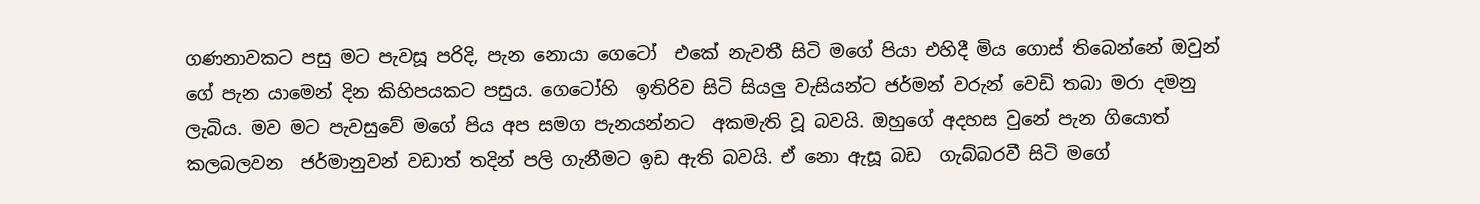ගණනාවකට පසු මට පැවසූ පරිදි, පැන නොයා ගෙටෝ  එකේ නැවතී සිටි මගේ පියා එහිදී මිය ගොස් තිබෙන්නේ ඔවුන් ගේ පැන යාමෙන් දින කිහිපයකට පසුය. ගෙටෝහි  ඉතිරිව සිටි සියලු වැසියන්ට ජර්මන් වරුන් වෙඩි තබා මරා දමනු ලැබිය. මව මට පැවසුවේ මගේ පිය අප සමග පැනයන්නට  අකමැති වූ බවයි. ඔහුගේ අදහස වුනේ පැන ගියොත් කලබලවන  ජර්මානුවන් වඩාත් තදින් පලි ගැනීමට ඉඩ ඇති බවයි. ඒ නො ඇසූ බඩ  ගැබ්බරවී සිටි මගේ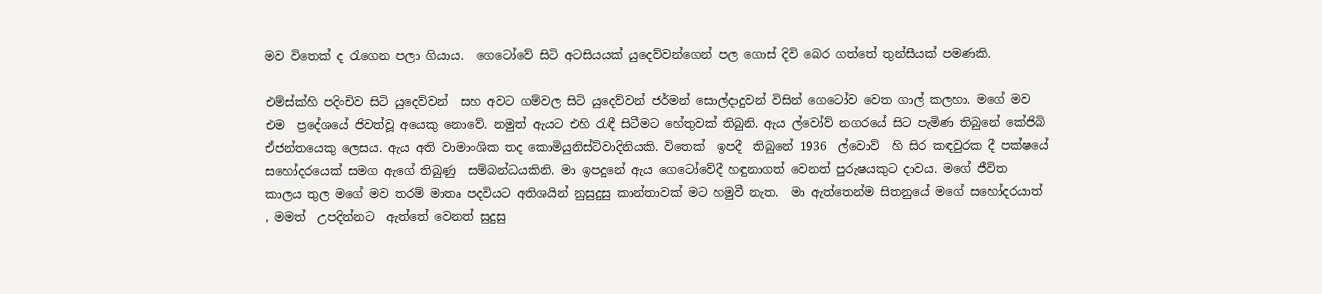මව විතෙක් ද රැගෙන පලා ගියාය.  ගෙටෝවේ සිටි අටසියයක් යුදෙව්වන්ගෙන් පල ගොස් දිවි බෙර ගත්තේ තුන්සීයක් පමණකි.

එම්ස්ක්හි පදිංචිව සිටි යුදෙව්වන්  සහ අවට ගම්වල සිටි යුදෙව්වන් ජර්මන් සොල්දාදුවන් විසින් ගෙටෝව වෙත ගාල් කලහා. මගේ මව එම  ප්‍රදේශයේ ජිවත්වූ අයෙකු නොවේ. නමුත් ඇයට එහි රැඳී සිටීමට හේතුවක් තිබුනි. ඇය ල්වෝව් නගරයේ සිට පැමිණ තිබුනේ කේජිබි ඒජන්තයෙකු ලෙසය. ඇය අති වාමාංශික තද කොමියුනිස්ට්වාදිනියකි. විතෙක්  ඉපදී  තිබුනේ 1936  ල්වොව්  හි සිර කඳවුරක දී පක්ෂයේ සහෝදරයෙක් සමග ඇගේ තිබුණු  සම්බන්ධයකිනි. මා ඉපදුනේ ඇය ගෙටෝවේදී හඳුනාගත් වෙනත් පුරුෂයකුට දාවය. මගේ ජීවිත  කාලය තුල මගේ මව තරම් මාතෘ පදවියට අතිශයින් නුසුදුසු කාන්තාවක් මට හමුවී නැත.  මා ඇත්තෙන්ම සිතනුයේ මගේ සහෝදරයාත් , මමත්  උපදින්නට  ඇත්තේ වෙනත් සුදුසු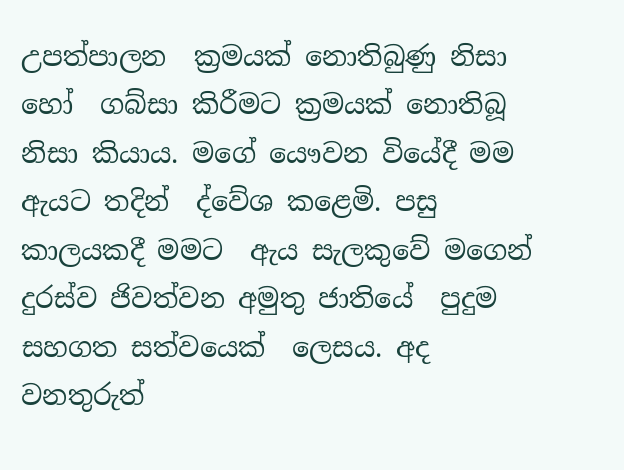උපත්පාලන  ක්‍රමයක් නොතිබුණු නිසා හෝ  ගබ්සා කිරීමට ක්‍රමයක් නොතිබූ නිසා කියාය. මගේ යෞවන වියේදී මම ඇයට තදින්  ද්වේශ කළෙමි. පසු කාලයකදී මමට  ඇය සැලකුවේ මගෙන් දුරස්ව ජිවත්වන අමුතු ජාතියේ  පුදුම සහගත සත්වයෙක්  ලෙසය. අද වනතුරුත්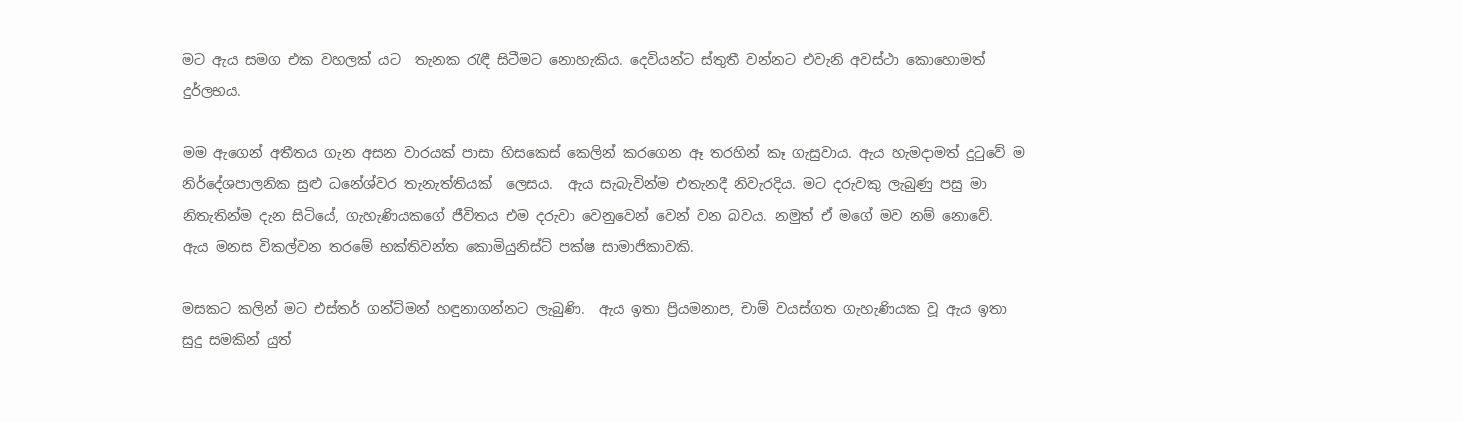මට ඇය සමග එක වහලක් යට  තැනක රැඳී සිටීමට නොහැකිය. දෙවියන්ට ස්තුතී වන්නට එවැනි අවස්ථා කොහොමත් දුර්ලභය.

මම ඇගෙන් අතීතය ගැන අසන වාරයක් පාසා හිසකෙස් කෙලින් කරගෙන ඈ තරහින් කෑ ගැසුවාය. ඇය හැමදාමත් දුටුවේ ම නිර්දේශපාලනික සුළු ධනේශ්වර තැනැත්තියක්  ලෙසය.  ඇය සැබැවින්ම එතැනදී නිවැරදිය. මට දරුවකු ලැබුණු පසු මා නිතැතින්ම දැන සිටියේ, ගැහැණියකගේ ජීවිතය එම දරුවා වෙනුවෙන් වෙන් වන බවය. නමුත් ඒ මගේ මව නම් නොවේ. ඇය මනස විකල්වන තරමේ භක්තිවන්ත කොමියුනිස්ට් පක්ෂ සාමාජිකාවකි.

මසකට කලින් මට එස්තර් ගන්ට්මන් හඳුනාගන්නට ලැබුණි.  ඇය ඉතා ප්‍රියමනාප, චාම් වයස්ගත ගැහැණියක වූ ඇය ඉතා සුදු සමකින් යුත්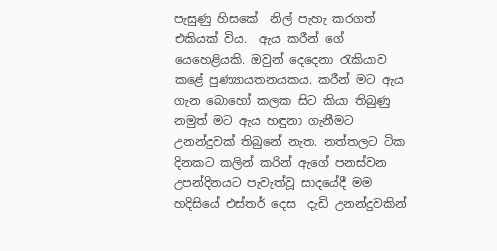පැසුණු හිසකේ  නිල් පැහැ කරගත් එකියක් විය.  ඇය කරීන් ගේ යෙහෙළියකි. ඔවුන් දෙදෙනා රැකියාව කළේ පුණ්‍යායතනයකය. කරීන් මට ඇය ගැන බොහෝ කලක සිට කියා තිබුණු නමුත් මට ඇය හඳුනා ගැනීමට උනන්දුවක් තිබුනේ නැත. නත්තලට ටික දිනකට කලින් කරින් ඇගේ පනස්වන උපන්දිනයට පැවැත්වූ සාදයේදී මම හදිසියේ එස්තර් දෙස  දැඩි උනන්දුවකින්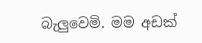බැලුවෙමි. මම අඩක්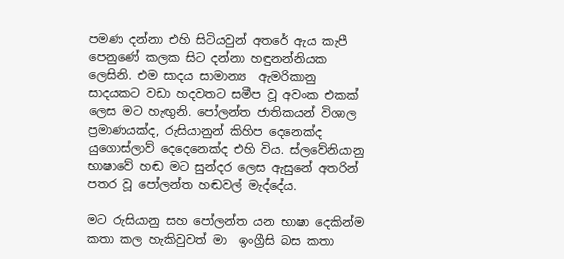පමණ දන්නා එහි සිටියවුන් අතරේ ඇය කැපී පෙනුණේ කලක සිට දන්නා හඳුනන්නියක ලෙසිනි. එම සාදය සාමාන්‍ය  ඇමරිකානු සාදයකට වඩා හදවතට සමීප වූ අවංක එකක් ලෙස මට හැඟුනි. පෝලන්ත ජාතිකයන් විශාල ප්‍රමාණයක්ද, රුසියානුන් කිහිප දෙනෙක්ද යුගොස්ලාව් දෙදෙනෙක්ද එහි විය. ස්ලවේනියානු භාෂාවේ හඬ මට සුන්දර ලෙස ඇසුනේ අතරින් පතර වූ පෝලන්ත හඬවල් මැද්දේය.

මට රුසියානු සහ පෝලන්ත යන භාෂා දෙකින්ම කතා කල හැකිවුවත් මා  ඉංග්‍රීසි බස කතා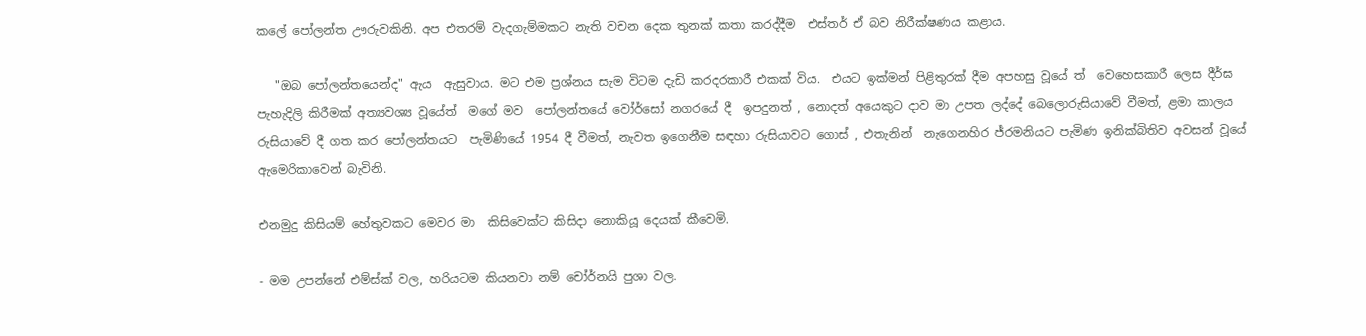කලේ පෝලන්ත ඌරුවකිනි. අප එතරම් වැදගැම්මකට නැති වචන දෙක තුනක් කතා කරද්දීම  එස්තර් ඒ බව නිරීක්ෂණය කළාය.

   "ඔබ පෝලන්තයෙන්ද" ඇය  ඇසුවාය. මට එම ප්‍රශ්නය සැම විටම දැඩි කරදරකාරී එකක් විය.  එයට ඉක්මන් පිළිතුරක් දීම අපහසු වූයේ ත්  වෙහෙසකාරී ලෙස දීර්ඝ පැහැදිලි කිරීමක් අත්‍යවශ්‍ය වූයේත්  මගේ මව  පෝලන්තයේ වෝර්සෝ නගරයේ දී  ඉපදුනත් , නොදත් අයෙකුට දාව මා උපත ලද්දේ බෙලොරුසියාවේ වීමත්, ළමා කාලය රුසියාවේ දී ගත කර පෝලන්තයට  පැමිණියේ 1954 දී වීමත්, නැවත ඉගෙනීම සඳහා රුසියාවට ගොස් , එතැනින්  නැගෙනහිර ජ්රමනියට පැමිණ ඉනික්බිතිව අවසන් වූයේ ඇමෙරිකාවෙන් බැවිනි.

එනමුදු කිසියම් හේතුවකට මෙවර මා  කිසිවෙක්ට කිසිදා නොකියූ දෙයක් කීවෙමි.

- මම උපන්නේ එම්ස්ක් වල, හරියටම කියනවා නම් චෝර්නයි පුශා වල.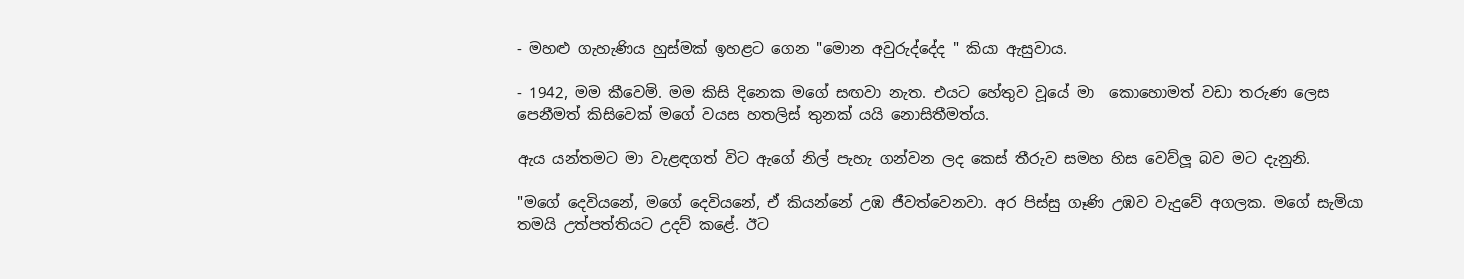- මහළු ගැහැණිය හුස්මක් ඉහළට ගෙන "මොන අවුරුද්දේද " කියා ඇසුවාය.

- 1942, මම කීවෙමි. මම කිසි දිනෙක මගේ සඟවා නැත. එයට හේතුව වූයේ මා  කොහොමත් වඩා තරුණ ලෙස   පෙනීමත් කිසිවෙක් මගේ වයස හතලිස් තුනක් යයි නොසිතීමත්ය.

ඇය යන්තමට මා වැළඳගත් විට ඇගේ නිල් පැහැ ගන්වන ලද කෙස් තීරුව සමහ හිස වෙව්ලූ බව මට දැනුනි.

"මගේ දෙවියනේ, මගේ දෙවියනේ, ඒ කියන්නේ උඹ ජීවත්වෙනවා. අර පිස්සු ගෑණි උඹව වැදුවේ අගලක. මගේ සැමියා තමයි උත්පත්තියට උදව් කළේ. ඊට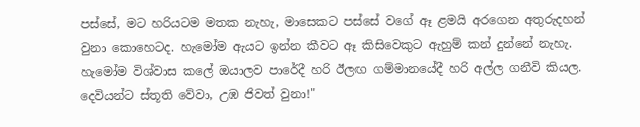පස්සේ, මට හරියටම මතක නැහැ, මාසෙකට පස්සේ වගේ ඈ ළමයි අරගෙන අතුරුදහන් වුනා කොහෙටද. හැමෝම ඇයට ඉන්න කීවට ඈ කිසිවෙකුට ඇහුම් කන් දුන්නේ නැහැ. හැමෝම විශ්වාස කලේ ඔයාලව පාරේදී හරි ඊලඟ ගම්මානයේදී හරි අල්ල ගනීවි කියල. දෙවියන්ට ස්තූති වේවා, උඹ ජිවත් වුනා!"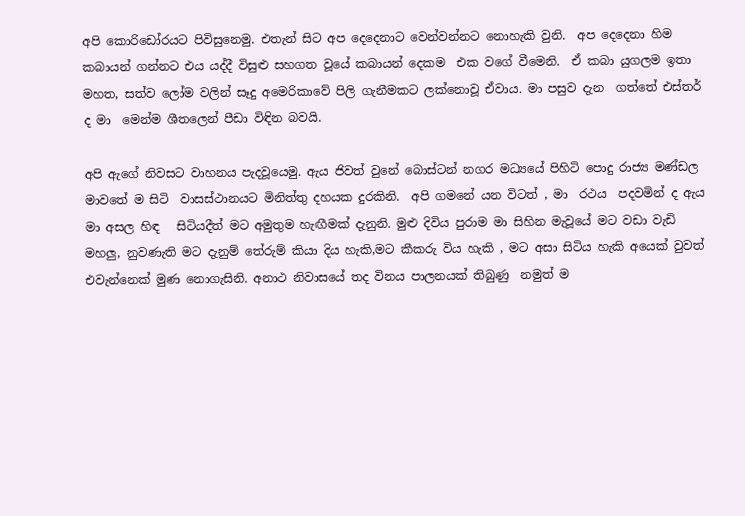අපි කොරිඩෝරයට පිවිසුනෙමු. එතැන් සිට අප දෙදෙනාට වෙන්වන්නට නොහැකි වුනි.  අප දෙදෙනා හිම කබායන් ගන්නට එය යද්දී විසුළු සහගත වූයේ කබායන් දෙකම  එක වගේ වීමෙනි.  ඒ කබා යුගලම ඉතා මහත, සත්ව ලෝම වලින් සෑදු අමෙරිකාවේ පිලි ගැනීමකට ලක්නොවූ ඒවාය. මා පසුව දැන  ගත්තේ එස්තර් ද මා  මෙන්ම ශීතලෙන් පීඩා විඳින බවයි.

අපි ඇගේ නිවසට වාහනය පැදවූයෙමු. ඇය ජිවත් වුනේ බොස්ටන් නගර මධ්‍යයේ පිහිටි පොදු රාජ්‍ය මණ්ඩල මාවතේ ම සිටි  වාසස්ථානයට මිනිත්තු දහයක දුරකිනි.  අපි ගමනේ යන විටත් , මා  රථය  පදවමින් ද ඇය මා අසල හිඳ   සිටියදීත් මට අමුතුම හැඟීමක් දැනුනි. මුළු දිවිය පුරාම මා සිහින මැවූයේ මට වඩා වැඩි මහලු, නුවණැති මට දැනුම් තේරුම් කියා දිය හැකි,මට කීකරු විය හැකි , මට අසා සිටිය හැකි අයෙක් වුවත් එවැන්නෙක් මුණ නොගැසිනි. අනාථ නිවාසයේ තද විනය පාලනයක් තිබුණු  නමුත් ම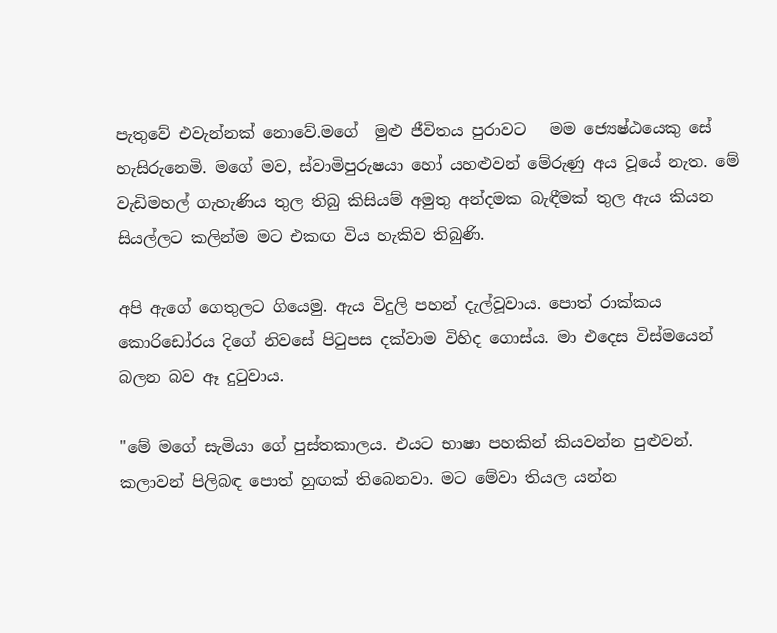පැතුවේ එවැන්නක් නොවේ.මගේ  මුළු ජීවිතය පුරාවට   මම ජ්‍යෙෂ්ඨයෙකු සේ හැසිරුනෙමි. මගේ මව, ස්වාමිපුරුෂයා හෝ යහළුවන් මේරුණු අය වූයේ නැත. මේ වැඩිමහල් ගැහැණිය තුල තිබු කිසියම් අමුතු අන්දමක බැඳීමක් තුල ඇය කියන සියල්ලට කලින්ම මට එකඟ විය හැකිව තිබුණි.

අපි ඇගේ ගෙතුලට ගියෙමු. ඇය විදුලි පහන් දැල්වූවාය. පොත් රාක්කය කොරිඩෝරය දිගේ නිවසේ පිටුපස දක්වාම විහිද ගොස්ය. මා එදෙස විස්මයෙන් බලන බව ඈ දුටුවාය.

"මේ මගේ සැමියා ගේ පුස්තකාලය. එයට භාෂා පහකින් කියවන්න පුළුවන්. කලාවන් පිලිබඳ පොත් හුඟක් තිබෙනවා. මට මේවා තියල යන්න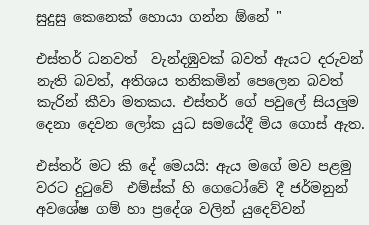සුදුසු කෙනෙක් හොයා ගන්න ඕනේ "

එස්තර් ධනවත්  වැන්දඹුවක් බවත් ඇයට දරුවන් නැති බවත්, අතිශය තනිකමින් පෙලෙන බවත්  කැරින් කීවා මතකය. එස්තර් ගේ පවුලේ සියලුම දෙනා දෙවන ලෝක යුධ සමයේදී මිය ගොස් ඇත.

එස්තර් මට කි දේ මෙයයි: ඇය මගේ මව පළමු වරට දුටුවේ  එම්ස්ක් හි ගෙටෝවේ දී ජර්මනුන් අවශේෂ ගම් හා ප්‍රදේශ වලින් යුදෙව්වන්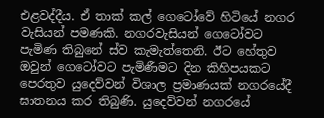එළවද්දීය. ඒ තාක් කල් ගෙටෝවේ හිටියේ නගර වැසියන් පමණකි. නගරවැසියන් ගෙටෝවට පැමිණ තිබුනේ ස්ව කැමැත්තෙනි. ඊට හේතුව ඔවුන් ගෙටෝවට පැමිණීමට දින කිහිපයකට පෙරතුව යුදෙව්වන් විශාල ප්‍රමාණයක් නගරයේදී ඝාතනය කර තිබුණි. යුදෙව්වන් නගරයේ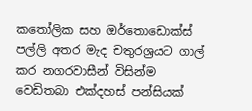කතෝලික සහ ඔර්තොඩොක්ස් පල්ලි අතර මැද චතුරශ්‍රයට ගාල් කර නගරවාසීන් විසින්ම වෙඩිතබා එක්දහස් පන්සියක්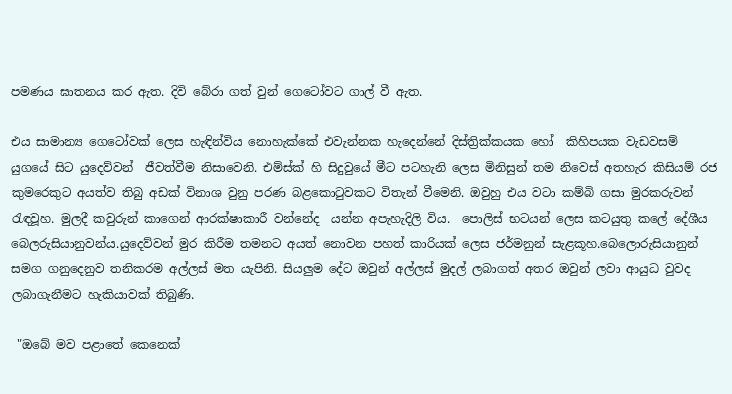පමණය ඝාතනය කර ඇත. දිවි බේරා ගත් වුන් ගෙටෝවට ගාල් වී ඇත.

එය සාමාන්‍ය ගෙටෝවක් ලෙස හැඳින්විය නොහැක්කේ එවැන්නක හැදෙන්නේ දිස්ත්‍රික්කයක හෝ  කිහිපයක වැඩවසම් යුගයේ සිට යුදෙව්වන්  ජීවත්වීම නිසාවෙනි. එම්ස්ක් හි සිදුවුයේ මීට පටහැනි ලෙස මිනිසුන් තම නිවෙස් අතහැර කිසියම් රජ කුමරෙකුට අයත්ව තිබු අඩක් විනාශ වුනු පරණ බළකොටුවකට විතැන් වීමෙනි. ඔවුහු එය වටා කම්බි ගසා මුරකරුවන් රැඳවූහ. මුලදී කවුරුන් කාගෙන් ආරක්ෂාකාරී වන්නේද  යන්න අපැහැදිලි විය.  පොලිස් භටයන් ලෙස කටයුතු කලේ දේශීය බෙලරුසියානුවන්ය.යුදෙව්වන් මුර කිරීම තමනට අයත් නොවන පහත් කාරියක් ලෙස ජර්මනුන් සැළකූහ.බෙලොරුසියානුන් සමග ගනුදෙනුව තනිකරම අල්ලස් මත යැපිනි. සියලුම දේට ඔවුන් අල්ලස් මුදල් ලබාගත් අතර ඔවුන් ලවා ආයුධ වුවද ලබාගැනීමට හැකියාවක් තිබුණි.

 "ඔබේ මව පළාතේ කෙනෙක්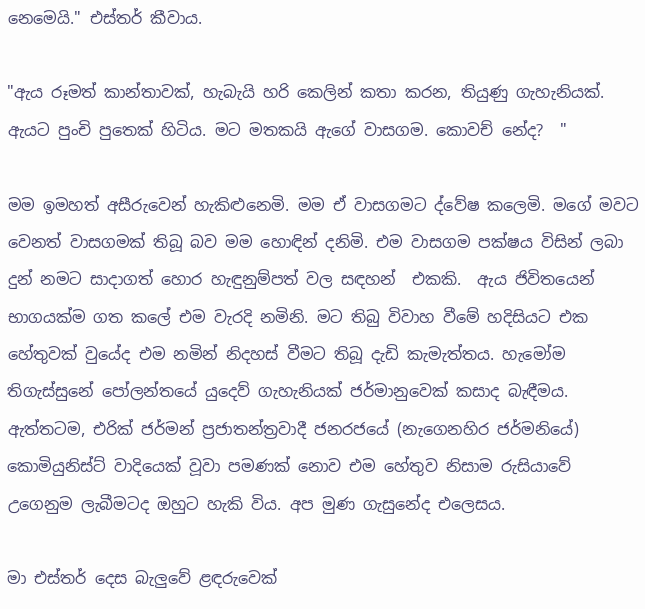නෙමෙයි." එස්තර් කීවාය.

"ඇය රූමත් කාන්තාවක්, හැබැයි හරි කෙලින් කතා කරන, තියුණු ගැහැනියක්. ඇයට පුංචි පුතෙක් හිටිය. මට මතකයි ඇගේ වාසගම. කොවච් නේද?  "

මම ඉමහත් අසීරුවෙන් හැකිළුනෙමි. මම ඒ වාසගමට ද්වේෂ කලෙමි. මගේ මවට වෙනත් වාසගමක් තිබූ බව මම හොඳින් දනිමි. එම වාසගම පක්ෂය විසින් ලබා දුන් නමට සාදාගත් හොර හැඳුනුම්පත් වල සඳහන්  එකකි.  ඇය ජිවිතයෙන් භාගයක්ම ගත කලේ එම වැරදි නමිනි. මට තිබු විවාහ වීමේ හදිසියට එක හේතුවක් වුයේද එම නමින් නිදහස් වීමට තිබූ දැඩි කැමැත්තය. හැමෝම තිගැස්සුනේ පෝලන්තයේ යුදෙව් ගැහැනියක් ජර්මානුවෙක් කසාද බැඳීමය.  ඇත්තටම, එරික් ජර්මන් ප්‍රජාතන්ත්‍රවාදී ජනරජයේ (නැගෙනහිර ජර්මනියේ) කොමියුනිස්ට් වාදියෙක් වූවා පමණක් නොව එම හේතුව නිසාම රුසියාවේ උගෙනුම ලැබීමටද ඔහුට හැකි විය. අප මුණ ගැසුනේද එලෙසය.

මා එස්තර් දෙස බැලුවේ ළඳරුවෙක්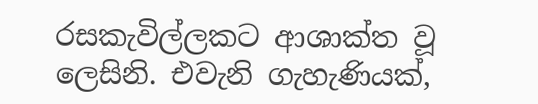රසකැවිල්ලකට ආශාක්ත වූ ලෙසිනි. එවැනි ගැහැණියක්,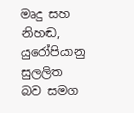මෘදු සහ නිහඬ, යුරෝපියානු සුලලිත බව සමග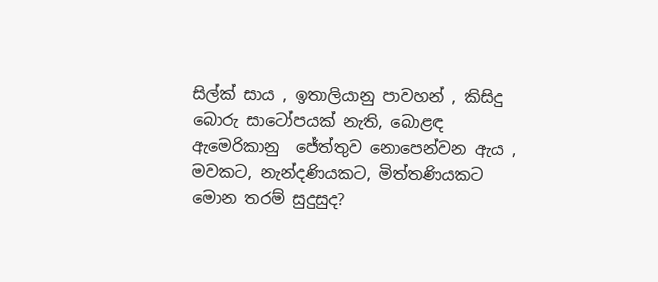සිල්ක් සාය , ඉතාලියානු පාවහන් , කිසිදු බොරු සාටෝපයක් නැති, බොළඳ ඇමෙරිකානු  ජේත්තුව නොපෙන්වන ඇය , මවකට, නැන්දණියකට, මිත්තණියකට මොන තරම් සුදුසුද?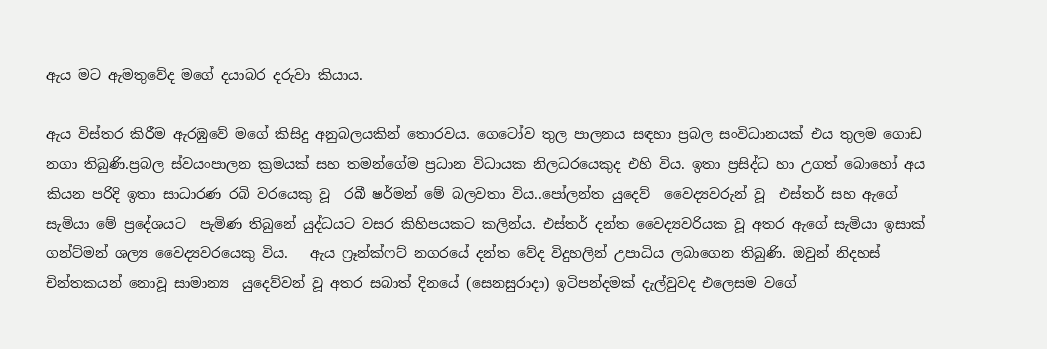ඇය මට ඇමතුවේද මගේ දයාබර දරුවා කියාය.

ඇය විස්තර කිරීම ඇරඹුවේ මගේ කිසිදු අනුබලයකින් තොරවය. ගෙටෝව තුල පාලනය සඳහා ප්‍රබල සංවිධානයක් එය තුලම ගොඩ නගා තිබුණි.ප්‍රබල ස්වයංපාලන ක්‍රමයක් සහ තමන්ගේම ප්‍රධාන විධායක නිලධරයෙකුද එහි විය. ඉතා ප්‍රසිද්ධ හා උගත් බොහෝ අය කියන පරිදි ඉතා සාධාරණ රබි වරයෙකු වූ  රබී ෂර්මන් මේ බලවතා විය..පෝලන්ත යුදෙව්  වෛද්‍යවරුන් වූ  එස්තර් සහ ඇගේ සැමියා මේ ප්‍රදේශයට  පැමිණ තිබුනේ යුද්ධයට වසර කිහිපයකට කලින්ය. එස්තර් දන්ත වෛද්‍යවරියක වූ අතර ඇගේ සැමියා ඉසාක් ගන්ට්මන් ශල්‍ය වෛද්‍යවරයෙකු විය.   ඇය ෆ්‍රෑන්ක්ෆට් නගරයේ දන්ත වේද විදුහලින් උපාධිය ලබාගෙන තිබුණි. ඔවුන් නිදහස් චින්තකයන් නොවූ සාමාන්‍ය  යුදෙව්වන් වූ අතර සබාත් දිනයේ (සෙනසුරාදා) ඉටිපන්දමක් දැල්වුවද එලෙසම වගේ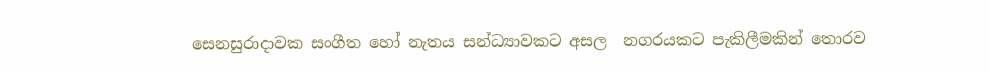සෙනසුරාදාවක සංගීත හෝ නැතය සන්ධ්‍යාවකට අසල  නගරයකට පැකිලීමකින් තොරව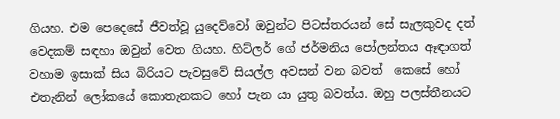ගියහ. එම පෙදෙසේ ජීවත්වූ යුදෙව්වෝ ඔවුන්ට පිටස්තරයන් සේ සැලකුවද දත් වෙදකම් සඳහා ඔවුන් වෙත ගියහ. හිට්ලර් ගේ ජර්මනිය පෝලන්තය ඈඳාගත් වහාම ඉසාක් සිය බිරියට පැවසුවේ සියල්ල අවසන් වන බවත්  කෙසේ හෝ එතැනින් ලෝකයේ කොතැනකට හෝ පැන යා යුතු බවත්ය. ඔහු පලස්තීනයට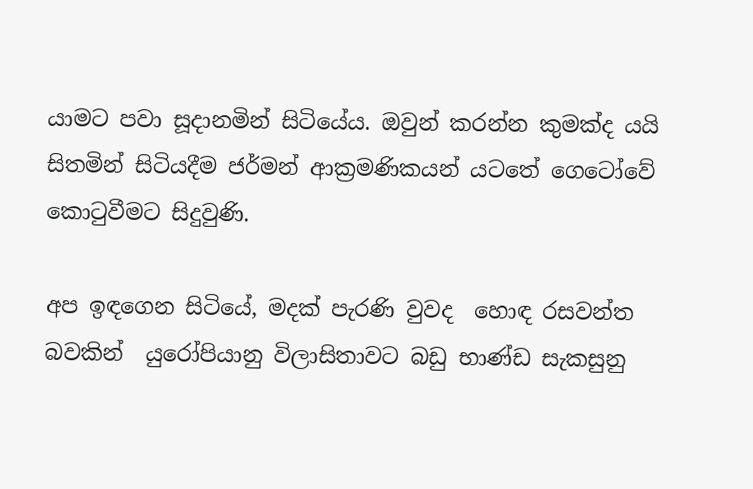යාමට පවා සූදානමින් සිටියේය. ඔවුන් කරන්න කුමක්ද යයි සිතමින් සිටියදීම ජර්මන් ආක්‍රමණිකයන් යටතේ ගෙටෝවේ කොටුවීමට සිදුවුණි.

අප ඉඳගෙන සිටියේ, මදක් පැරණි වුවද  හොඳ රසවන්ත බවකින්  යුරෝපියානු විලාසිතාවට බඩු භාණ්ඩ සැකසුනු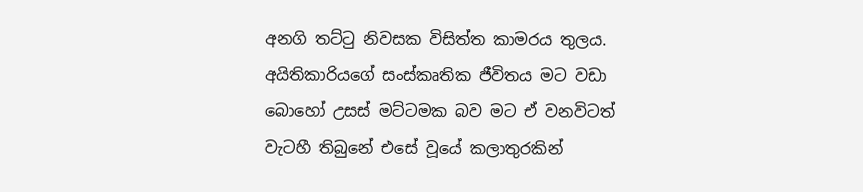අනගි තට්ටු නිවසක විසිත්ත කාමරය තුලය.  අයිතිකාරියගේ සංස්කෘතික ජීවිතය මට වඩා බොහෝ උසස් මට්ටමක බව මට ඒ වනවිටත්  වැටහී තිබුනේ එසේ වූයේ කලාතුරකින්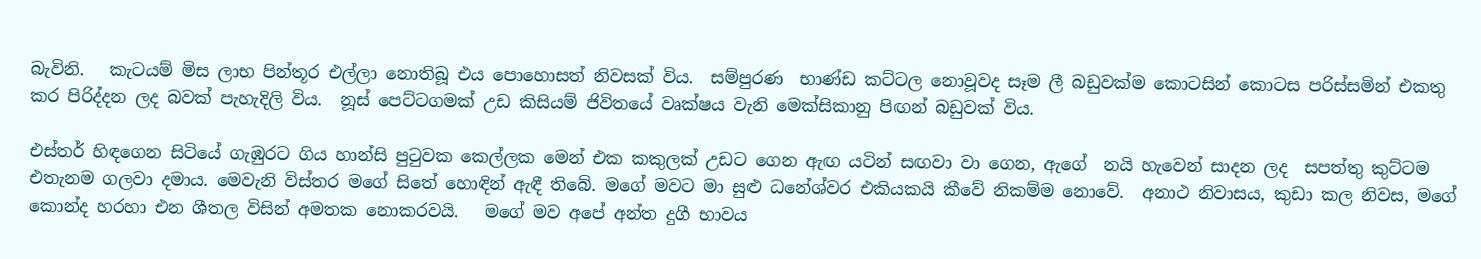බැවිනි.   කැටයම් මිස ලාභ පින්තූර එල්ලා නොතිබූ එය පොහොසත් නිවසක් විය.  සම්පුරණ  භාණ්ඩ කට්ටල නොවූවද සෑම ලී බඩුවක්ම කොටසින් කොටස පරිස්සමින් එකතු කර පිරිද්දන ලද බවක් පැහැදිලි විය.  නූස් පෙට්ටගමක් උඩ කිසියම් ජිවිතයේ වෘක්ෂය වැනි මෙක්සිකානු පිඟන් බඩුවක් විය.

එස්තර් හිඳගෙන සිටියේ ගැඹුරට ගිය හාන්සි පුටුවක කෙල්ලක මෙන් එක කකුලක් උඩට ගෙන ඇඟ යටින් සඟවා වා ගෙන, ඇගේ  නයි හැවෙන් සාදන ලද  සපත්තු කුට්ටම   එතැනම ගලවා දමාය. මෙවැනි විස්තර මගේ සිතේ හොඳින් ඇඳී තිබේ. මගේ මවට මා සුළු ධනේශ්වර එකියකයි කීවේ නිකම්ම නොවේ.  අනාථ නිවාසය, කුඩා කල නිවස, මගේ  කොන්ද හරහා එන ශීතල විසින් අමතක නොකරවයි.   මගේ මව අපේ අන්ත දුගී භාවය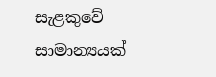සැළකුවේ සාමාන්‍යයක්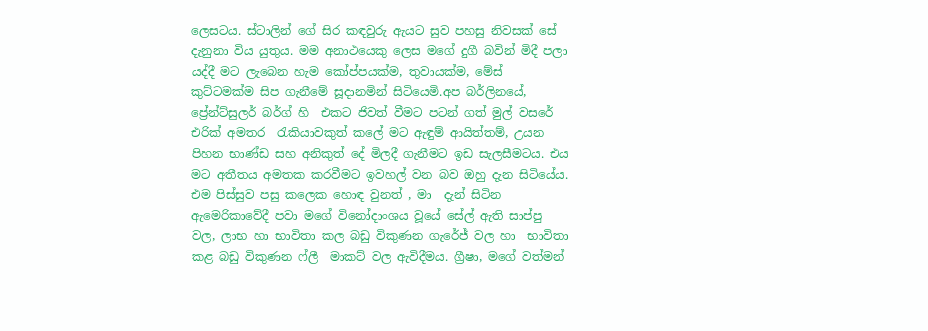ලෙසටය. ස්ටාලින් ගේ සිර කඳවුරු ඇයට සුව පහසු නිවසක් සේ දැනුනා විය යුතුය. මම අනාථයෙකු ලෙස මගේ දුගී බවින් මිදී පලා යද්දී මට ලැබෙන හැම කෝප්පයක්ම, තුවායක්ම, මේස් කුට්ටමක්ම සිප ගැනීමේ සූදානමින් සිටියෙමි.අප බර්ලිනයේ, ප්‍රේන්ට්සුලර් බර්ග් හි  එකට ජිවත් වීමට පටන් ගත් මුල් වසරේ එරික් අමතර  රැකියාවකුත් කලේ මට ඇඳුම් ආයිත්තම්, උයන පිහන භාණ්ඩ සහ අනිකුත් දේ මිලදී ගැනීමට ඉඩ සැලසීමටය. එය මට අතීතය අමතක කරවීමට ඉවහල් වන බව ඔහු දැන සිටියේය. එම පිස්සුව පසු කලෙක හොඳ වුනත් , මා  දැන් සිටින ඇමෙරිකාවේදී පවා මගේ විනෝදාංශය වූයේ සේල් ඇති සාප්පු වල, ලාභ හා භාවිතා කල බඩු විකුණන ගැරේජ් වල හා  භාවිතා කළ බඩු විකුණන ෆ්ලී  මාකට් වල ඇවිදීමය. ග්‍රීෂා, මගේ වත්මන්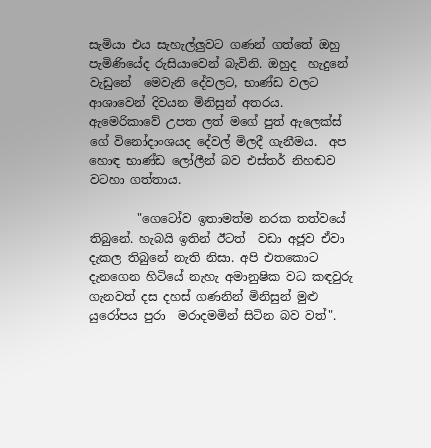සැමියා එය සැහැල්ලුවට ගණන් ගත්තේ ඔහු පැමිණියේද රුසියාවෙන් බැවිනි. ඔහුද  හැදුනේ වැඩුනේ  මෙවැනි දේවලට, භාණ්ඩ වලට  ආශාවෙන් දිවයන මිනිසුන් අතරය. ඇමෙරිකාවේ උපත ලත් මගේ පුත් ඇලෙක්ස් ගේ විනෝදාංශයද දේවල් මිලදී ගැනීමය.  අප හොඳ භාණ්ඩ ලෝලීන් බව එස්තර් නිහඬව වටහා ගත්තාය.

        "ගෙටෝව ඉතාමත්ම නරක තත්වයේ තිබුනේ. හැබයි ඉතින් ඊටත්  වඩා අජූව ඒවා දැකල තිබුනේ නැති නිසා. අපි එතකොට දැනගෙන හිටියේ නැහැ අමානුෂික වධ කඳවුරු ගැනවත් දස දහස් ගණනින් මිනිසුන් මුළු යුරෝපය පුරා  මරාදමමින් සිටින බව වත්".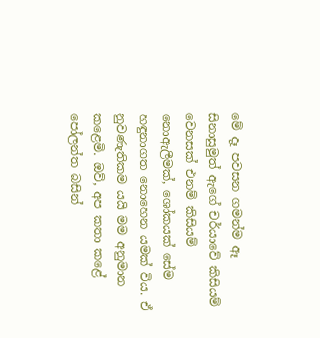මේ දෑ පවසන ගමන්ම ඈ සිනාසුමුත් ඇගේ චර්යාවේ කිසියම් වෙනසක් එනම් කිසියම් නොඇලීමක්, ශෝකයක් සේම හඳුනාගත නොහෙන යමක් විය. ඒ නුවණැතිකම යයි මම අනුමාන කළෙමි. ඔව්, අප කතා කළේ පෝලන්ත බසින්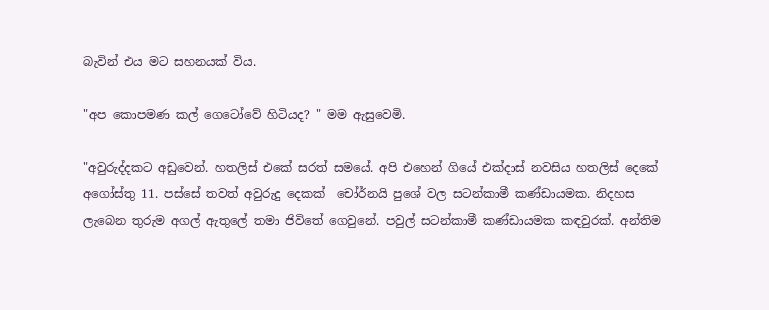බැවින් එය මට සහනයක් විය.

"අප කොපමණ කල් ගෙටෝවේ හිටියද? " මම ඇසුවෙමි.

"අවුරුද්දකට අඩුවෙන්. හතලිස් එකේ සරත් සමයේ. අපි එහෙන් ගියේ එක්දාස් නවසිය හතලිස් දෙකේ අගෝස්තු 11. පස්සේ තවත් අවුරුදු දෙකක්  චෝර්නයි පුශේ වල සටන්කාමී කණ්ඩායමක. නිදහස ලැබෙන තුරුම අගල් ඇතුලේ තමා ජිවිතේ ගෙවුනේ. පවුල් සටන්කාමී කණ්ඩායමක කඳවුරක්. අන්තිම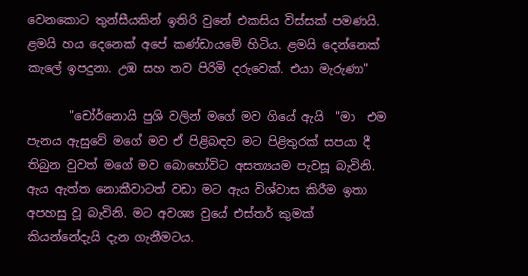වෙනකොට තුන්සීයකින් ඉතිරි වුනේ එකසිය විස්සක් පමණයි. ළමයි හය දෙනෙක් අපේ කණ්ඩායමේ හිටිය. ළමයි දෙන්නෙක් කැලේ ඉපදුනා. උඹ සහ තව පිරිමි දරුවෙක්. එයා මැරුණා"

       "චෝර්නොයි පුශි වලින් මගේ මව ගියේ ඇයි  "මා  එම පැනය ඇසුවේ මගේ මව ඒ පිළිබඳව මට පිළිතුරක් සපයා දී තිබුන වුවත් මගේ මව බොහෝවිට අසත්‍යයම පැවසූ බැවිනි. ඇය ඇත්ත නොකීවාටත් වඩා මට ඇය විශ්වාස කිරීම ඉතා අපහසු වූ බැවිනි. මට අවශ්‍ය වුයේ එස්තර් කුමක් කියන්නේදැයි දැන ගැනීමටය.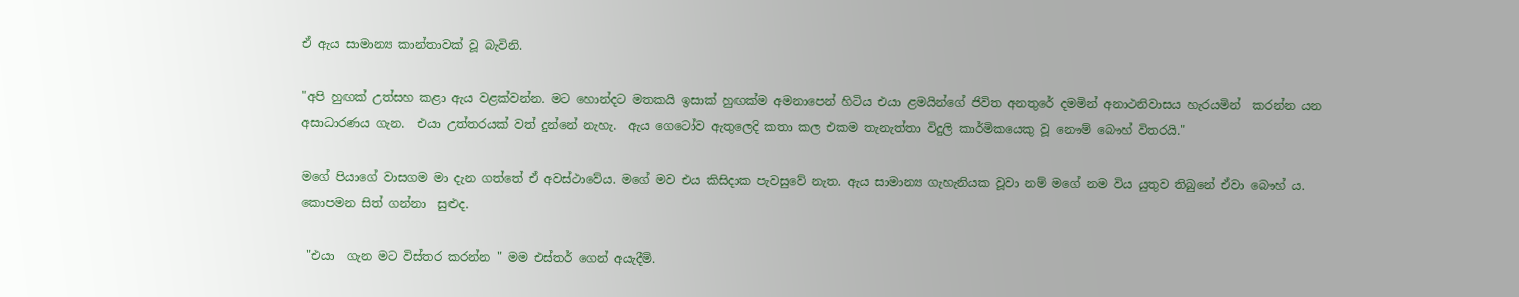ඒ ඇය සාමාන්‍ය කාන්තාවක් වූ බැවිනි.

"අපි හුඟක් උත්සහ කළා ඇය වළක්වන්න. මට හොන්දට මතකයි ඉසාක් හුඟක්ම අමනාපෙන් හිටිය එයා ළමයින්ගේ ජිවිත අනතුරේ දමමින් අනාථනිවාසය හැරයමින්  කරන්න යන අසාධාරණය ගැන.  එයා උත්තරයක් වත් දුන්නේ නැහැ.  ඇය ගෙටෝව ඇතුලෙදි කතා කල එකම තැනැත්තා විදුලි කාර්මිකයෙකු වූ නෞම් බෞහ් විතරයි."

මගේ පියාගේ වාසගම මා දැන ගත්තේ ඒ අවස්ථාවේය. මගේ මව එය කිසිදාක පැවසුවේ නැත. ඇය සාමාන්‍ය ගැහැනියක වූවා නම් මගේ නම විය යුතුව තිබුනේ ඒවා බෞහ් ය. කොපමන සිත් ගන්නා  සුළුද.

 "එයා  ගැන මට විස්තර කරන්න " මම එස්තර් ගෙන් අයැදීමි.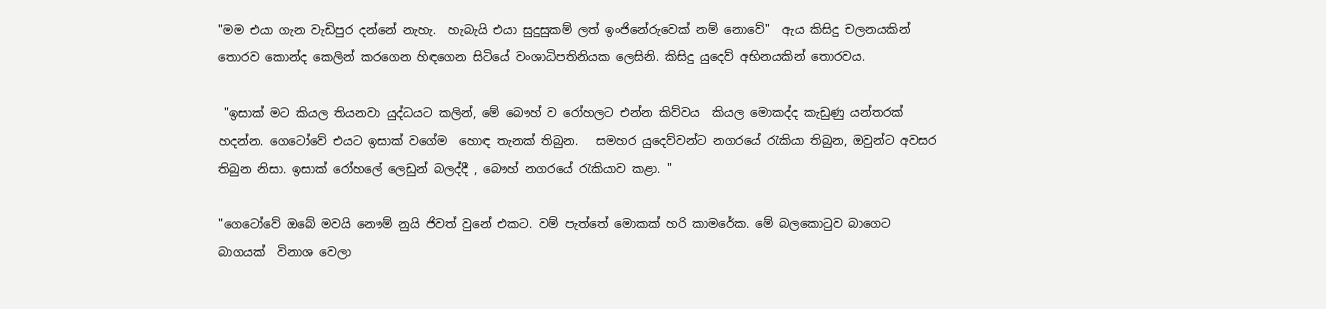"මම එයා ගැන වැඩිපුර දන්නේ නැහැ.  හැබැයි එයා සුදුසුකම් ලත් ඉංජිනේරුවෙක් නම් නොවේ"  ඇය කිසිදු චලනයකින්  තොරව කොන්ද කෙලින් කරගෙන හිඳගෙන සිටියේ වංශාධිපතිනියක ලෙසිනි. කිසිදු යුදෙව් අභිනයකින් තොරවය.

 "ඉසාක් මට කියල තියනවා යුද්ධයට කලින්, මේ බෞහ් ව රෝහලට එන්න කිව්වය  කියල මොකද්ද කැඩුණු යන්තරක් හදන්න. ගෙටෝවේ එයට ඉසාක් වගේම  හොඳ තැනක් තිබුන.   සමහර යුදෙව්වන්ට නගරයේ රැකියා තිබුන, ඔවුන්ට අවසර තිබුන නිසා. ඉසාක් රෝහලේ ලෙඩුන් බලද්දී , බෞහ් නගරයේ රැකියාව කළා. "

"ගෙටෝවේ ඔබේ මවයි නෞම් නුයි ජිවත් වුනේ එකට. වම් පැත්තේ මොකක් හරි කාමරේක. මේ බලකොටුව බාගෙට බාගයක්  විනාශ වෙලා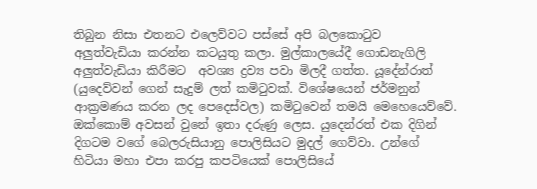තිබුන නිසා එතනට එලෙව්වට පස්සේ අපි බලකොටුව  අලුත්වැඩියා කරන්න කටයුතු කලා. මුල්කාලයේදී ගොඩනැගිලි අලුත්වැඩියා කිරීමට  අවශ්‍ය ද්‍රව්‍ය පවා මිලදී ගත්ත. යූදේන්රාත් (යුදෙව්වන් ගෙන් සැදුම් ලත් කමිටුවක්. විශේෂයෙන් ජර්මනුන් ආක්‍රමණය කරන ලද පෙදෙස්වල) කමිටුවෙන් තමයි මෙහෙයෙව්වේ. ඔක්කොම් අවසන් වුනේ ඉතා දරුණු ලෙස. යුදෙන්රත් එක දිගින් දිගටම වගේ බෙලරුසියානු පොලිසියට මුදල් ගෙව්වා. උන්ගේ හිටියා මහා එපා කරපු කපටියෙක් පොලිසියේ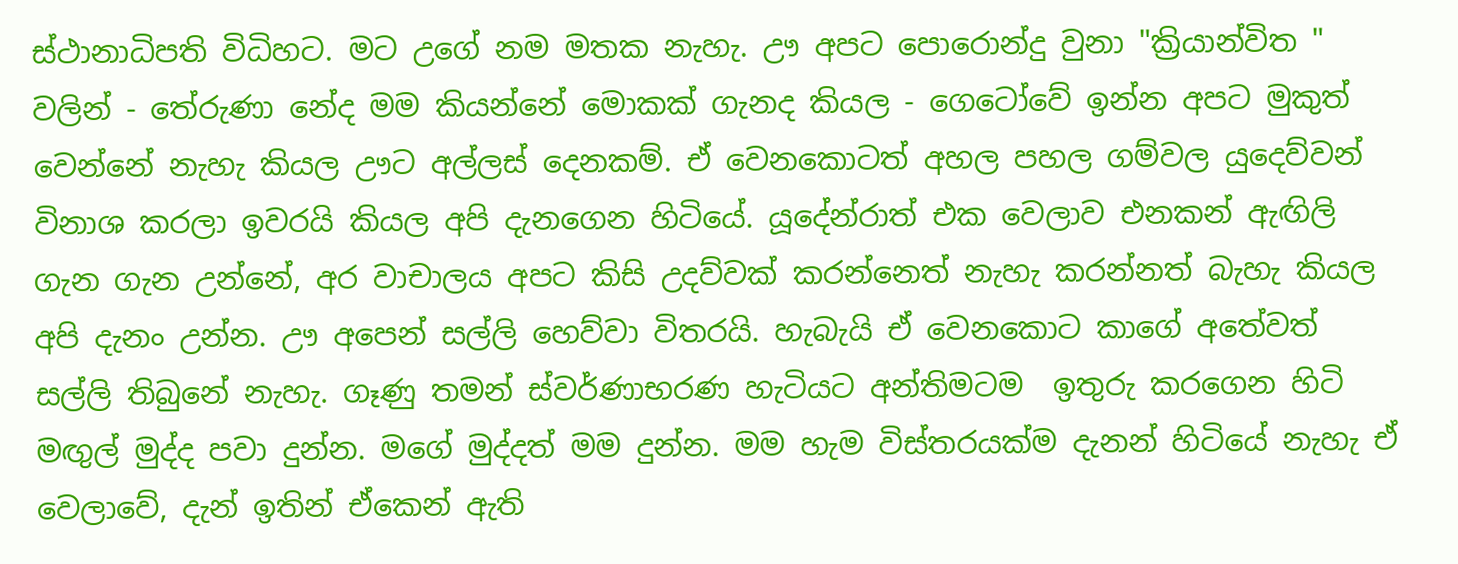ස්ථානාධිපති විධිහට. මට උගේ නම මතක නැහැ. ඌ අපට පොරොන්දු වුනා "ක්‍රියාන්විත " වලින් - තේරුණා නේද මම කියන්නේ මොකක් ගැනද කියල - ගෙටෝවේ ඉන්න අපට මුකුත් වෙන්නේ නැහැ කියල ඌට අල්ලස් දෙනකම්. ඒ වෙනකොටත් අහල පහල ගම්වල යුදෙව්වන් විනාශ කරලා ඉවරයි කියල අපි දැනගෙන හිටියේ. යූදේන්රාත් එක වෙලාව එනකන් ඇඟිලි ගැන ගැන උන්නේ, අර වාචාලය අපට කිසි උදව්වක් කරන්නෙත් නැහැ කරන්නත් බැහැ කියල අපි දැනං උන්න. ඌ අපෙන් සල්ලි හෙව්වා විතරයි. හැබැයි ඒ වෙනකොට කාගේ අතේවත් සල්ලි තිබුනේ නැහැ. ගෑණු තමන් ස්වර්ණාභරණ හැටියට අන්තිමටම  ඉතුරු කරගෙන හිටි මඟුල් මුද්ද පවා දුන්න. මගේ මුද්දත් මම දුන්න. මම හැම විස්තරයක්ම දැනන් හිටියේ නැහැ ඒ වෙලාවේ, දැන් ඉතින් ඒකෙන් ඇති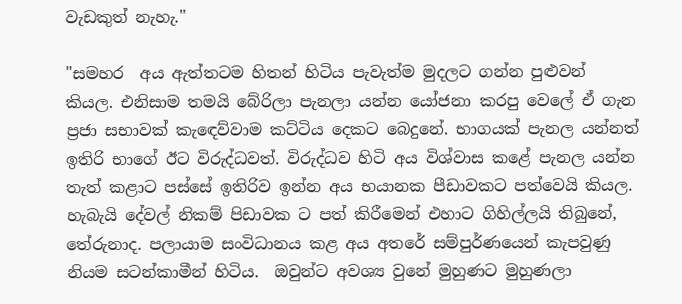වැඩකුත් නැහැ."

"සමහර  අය ඇත්තටම හිතන් හිටිය පැවැත්ම මුදලට ගන්න පුළුවන් කියල. එනිසාම තමයි බේරිලා පැනලා යන්න යෝජනා කරපු වෙලේ ඒ ගැන ප්‍රජා සභාවක් කැඳෙව්වාම කට්ටිය දෙකට බෙදුනේ. භාගයක් පැනල යන්නත් ඉතිරි භාගේ ඊට විරුද්ධවත්. විරුද්ධව හිටි අය විශ්වාස කළේ පැනල යන්න තැත් කළාට පස්සේ ඉතිරිව ඉන්න අය භයානක පීඩාවකට පත්වෙයි කියල. හැබැයි දේවල් නිකම් පිඩාවක ට පත් කිරීමෙන් එහාට ගිහිල්ලයි තිබුනේ, තේරුනාද. පලායාම සංවිධානය කළ අය අතරේ සම්පුර්ණයෙන් කැපවුණු  නියම සටන්කාමීන් හිටිය.  ඔවුන්ට අවශ්‍ය වුනේ මුහුණට මුහුණලා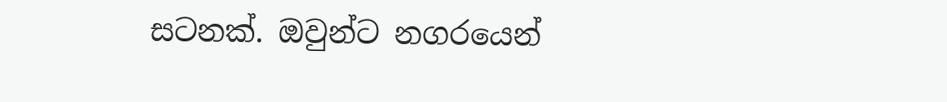සටනක්. ඔවුන්ට නගරයෙන්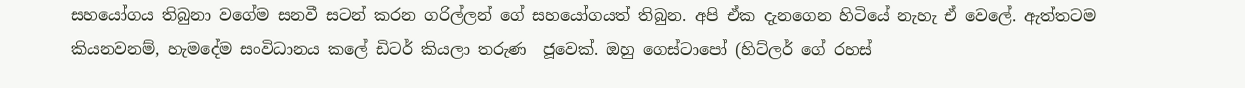සහයෝගය තිබුනා වගේම සනවී සටන් කරන ගරිල්ලන් ගේ සහයෝගයත් තිබුන. අපි ඒක දැනගෙන හිටියේ නැහැ ඒ වෙලේ. ඇත්තටම කියනවනම්, හැමදේම සංවිධානය කලේ ඩිටර් කියලා තරුණ  ජූවෙක්. ඔහු ගෙස්ටාපෝ (හිට්ලර් ගේ රහස්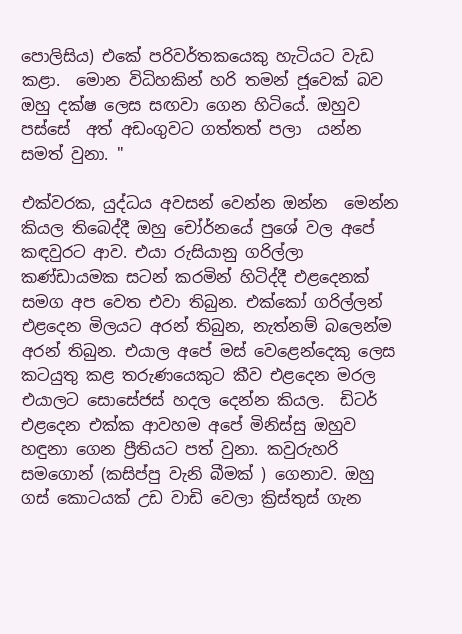පොලිසිය) එකේ පරිවර්තකයෙකු හැටියට වැඩ කළා.  මොන විධිහකින් හරි තමන් ජූවෙක් බව ඔහු දක්ෂ ලෙස සඟවා ගෙන හිටියේ. ඔහුව පස්සේ  අත් අඩංගුවට ගත්තත් පලා  යන්න සමත් වුනා. "

එක්වරක, යුද්ධය අවසන් වෙන්න ඔන්න  මෙන්න කියල තිබෙද්දී ඔහු චෝර්නයේ පුශේ වල අපේ කඳවුරට ආව. එයා රුසියානු ගරිල්ලා කණ්ඩායමක සටන් කරමින් හිටිද්දී එළදෙනක් සමග අප වෙත එවා තිබුන. එක්කෝ ගරිල්ලන් එළදෙන මිලයට අරන් තිබුන, නැත්නම් බලෙන්ම අරන් තිබුන. එයාල අපේ මස් වෙළෙන්දෙකු ලෙස කටයුතු කළ තරුණයෙකුට කීව එළදෙන මරල එයාලට සොසේජස් හදල දෙන්න කියල.  ඩිටර් එළදෙන එක්ක ආවහම අපේ මිනිස්සු ඔහුව හඳුනා ගෙන ප්‍රීතියට පත් වුනා. කවුරුහරි සමගොන් (කසිප්පු වැනි බීමක් ) ගෙනාව. ඔහු ගස් කොටයක් උඩ වාඩි වෙලා ක්‍රිස්තුස් ගැන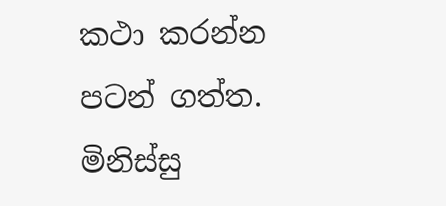කථා කරන්න පටන් ගත්ත. මිනිස්සු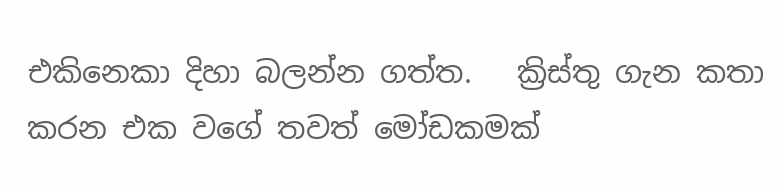එකිනෙකා දිහා බලන්න ගත්ත.   ක්‍රිස්තු ගැන කතා කරන එක වගේ තවත් මෝඩකමක්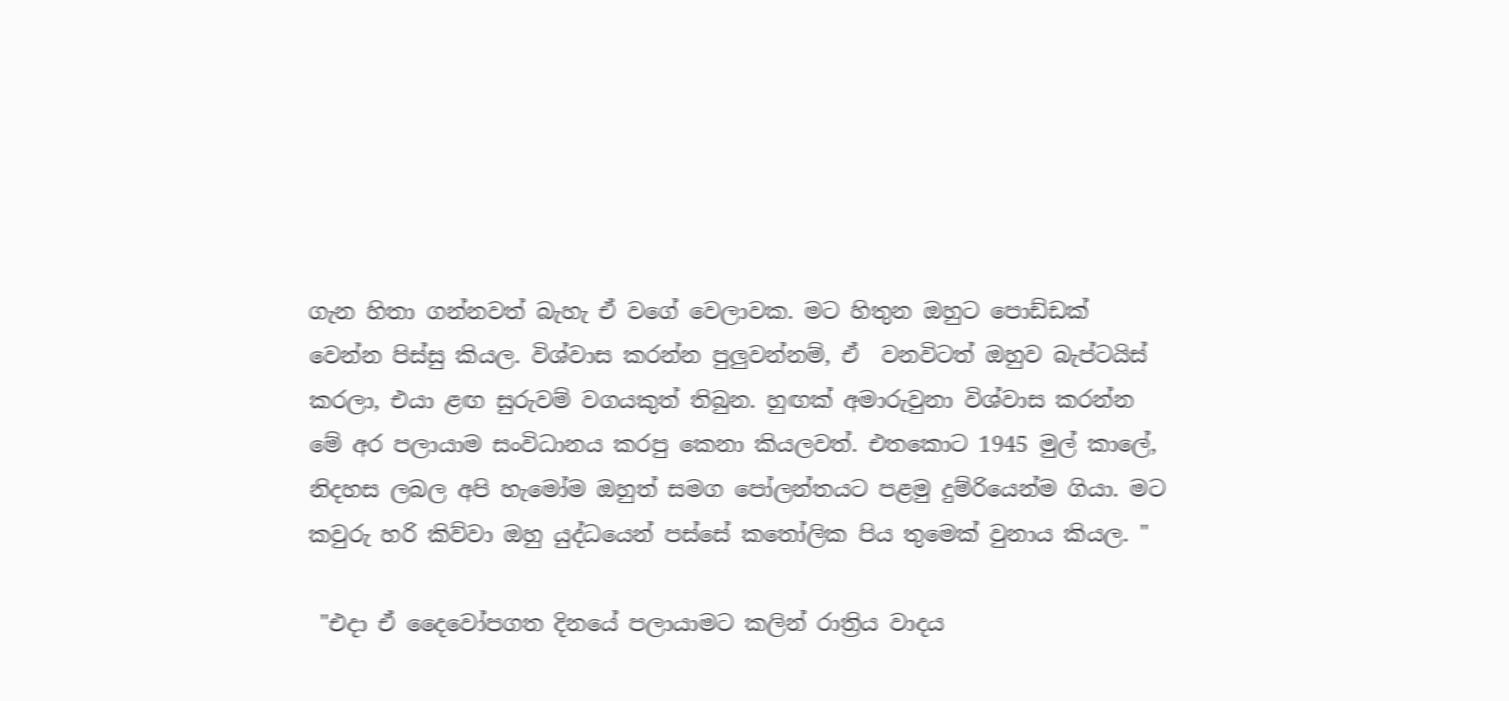ගැන හිතා ගන්නවත් බැහැ ඒ වගේ වෙලාවක. මට හිතුන ඔහුට පොඩ්ඩක් වෙන්න පිස්සු කියල. විශ්වාස කරන්න පුලුවන්නම්, ඒ  වනවිටත් ඔහුව බැප්ටයිස් කරලා, එයා ළඟ සුරුවම් වගයකුත් තිබුන. හුඟක් අමාරුවුනා විශ්වාස කරන්න මේ අර පලායාම සංවිධානය කරපු කෙනා කියලවත්. එතකොට 1945 මුල් කාලේ, නිදහස ලබල අපි හැමෝම ඔහුත් සමග පෝලන්තයට පළමු දුම්රියෙන්ම ගියා. මට කවුරු හරි කිව්වා ඔහු යුද්ධයෙන් පස්සේ කතෝලික පිය තුමෙක් වුනාය කියල. "

 "එදා ඒ දෛවෝපගත දිනයේ පලායාමට කලින් රාත්‍රිය වාදය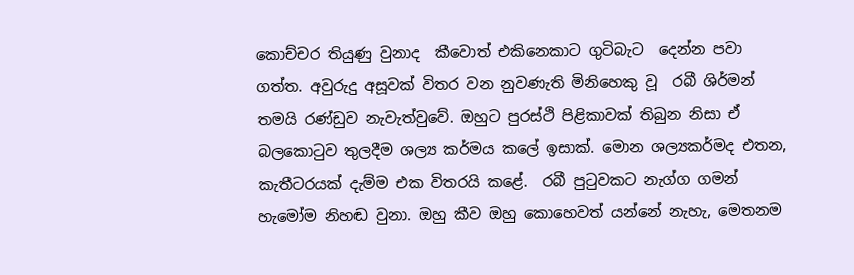කොච්චර තියුණු වුනාද  කීවොත් එකිනෙකාට ගුටිබැට  දෙන්න පවා ගත්ත. අවුරුදු අසූවක් විතර වන නුවණැති මිනිහෙකු වූ  රබී ශිර්මන් තමයි රණ්ඩුව නැවැත්වුවේ. ඔහුට පුරස්ථි පිළිකාවක් තිබුන නිසා ඒ බලකොටුව තුලදීම ශල්‍ය කර්මය කලේ ඉසාක්. මොන ශල්‍යකර්මද එතන, කැතීටරයක් දැම්ම එක විතරයි කළේ.  රබී පුටුවකට නැග්ග ගමන් හැමෝම නිහඬ වුනා. ඔහු කීව ඔහු කොහෙවත් යන්නේ නැහැ, මෙතනම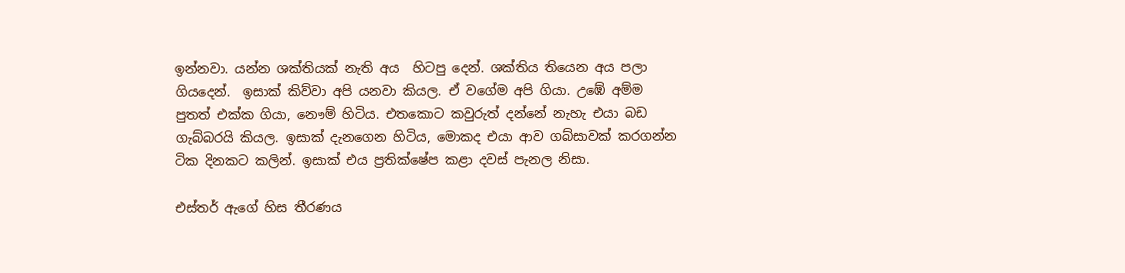ඉන්නවා. යන්න ශක්තියක් නැති අය  හිටපු දෙන්. ශක්තිය තියෙන අය පලා ගියදෙන්.  ඉසාක් කිව්වා අපි යනවා කියල. ඒ වගේම අපි ගියා. උඹේ අම්ම  පුතත් එක්ක ගියා, නෞම් හිටිය. එතකොට කවුරුත් දන්නේ නැහැ එයා බඩ ගැබ්බරයි කියල. ඉසාක් දැනගෙන හිටිය, මොකද එයා ආව ගබ්සාවක් කරගන්න  ටික දිනකට කලින්. ඉසාක් එය ප්‍රතික්ෂේප කළා දවස් පැනල නිසා.

එස්තර් ඇගේ හිස තීරණය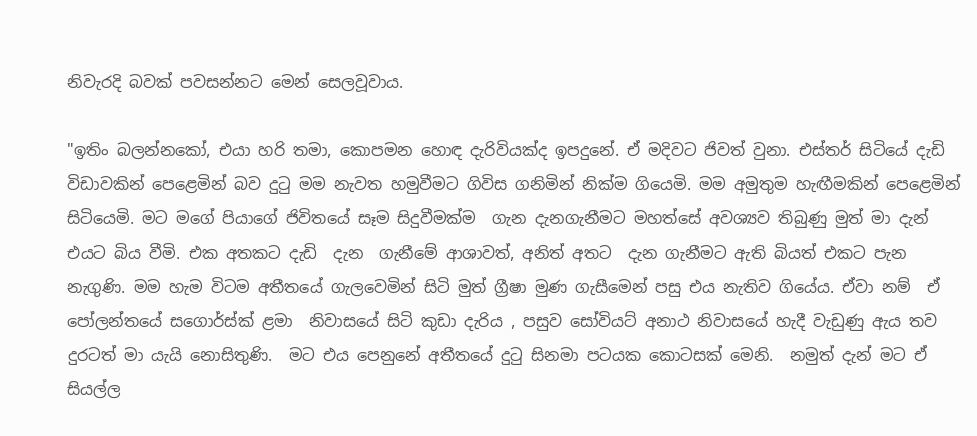නිවැරදි බවක් පවසන්නට මෙන් සෙලවූවාය.

"ඉතිං බලන්නකෝ, එයා හරි තමා, කොපමන හොඳ දැරිවියක්ද ඉපදුනේ. ඒ මදිවට ජිවත් වුනා. එස්තර් සිටියේ දැඩි විඩාවකින් පෙළෙමින් බව දුටු මම නැවත හමුවීමට ගිවිස ගනිමින් නික්ම ගියෙමි. මම අමුතුම හැඟීමකින් පෙළෙමින් සිටියෙමි. මට මගේ පියාගේ ජිවිතයේ සෑම සිදුවීමක්ම  ගැන දැනගැනීමට මහත්සේ අවශ්‍යව තිබුණු මුත් මා දැන් එයට බිය වීමි. එක අතකට දැඩි  දැන  ගැනීමේ ආශාවත්, අනිත් අතට  දැන ගැනීමට ඇති බියත් එකට පැන නැගුණි. මම හැම විටම අතීතයේ ගැලවෙමින් සිටි මුත් ග්‍රීෂා මුණ ගැසීමෙන් පසු එය නැතිව ගියේය. ඒවා නම්  ඒ පෝලන්තයේ සගොර්ස්ක් ළමා  නිවාසයේ සිටි කුඩා දැරිය , පසුව සෝවියට් අනාථ නිවාසයේ හැදී වැඩුණු ඇය තව දුරටත් මා යැයි නොසිතුණි.  මට එය පෙනුනේ අතීතයේ දුටු සිනමා පටයක කොටසක් මෙනි.  නමුත් දැන් මට ඒ සියල්ල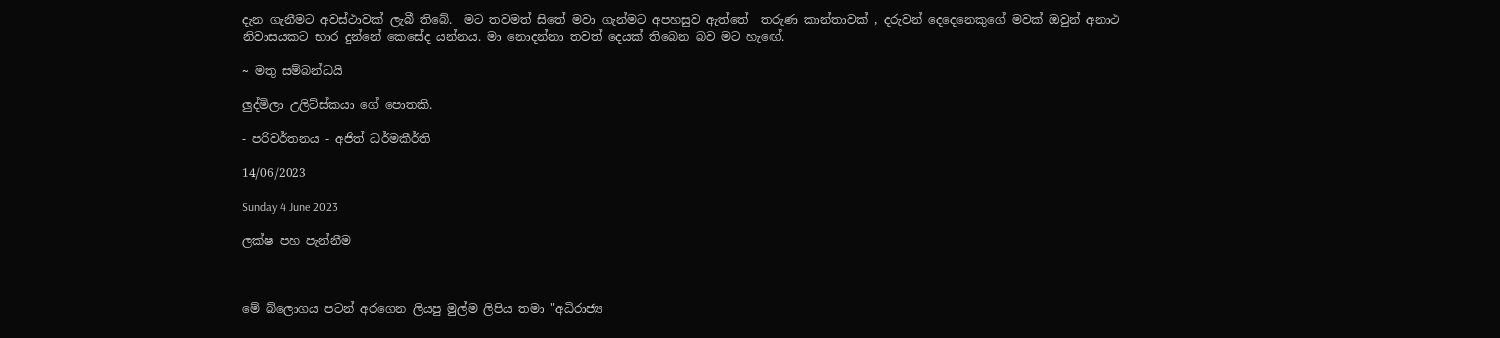දැන ගැනීමට අවස්ථාවක් ලැබී තිබේ.  මට තවමත් සිතේ මවා ගැන්මට අපහසුව ඇත්තේ  තරුණ කාන්තාවක් , දරුවන් දෙදෙනෙකුගේ මවක් ඔවුන් අනාථ නිවාසයකට භාර දුන්නේ කෙසේද යන්නය. මා නොදන්නා තවත් දෙයක් තිබෙන බව මට හැඟේ.

~ මතු සම්බන්ධයි

ලුද්මිලා උලිට්ස්කයා ගේ පොතකි.

- පරිවර්තනය - අජිත් ධර්මකීර්ති

14/06/2023

Sunday 4 June 2023

ලක්ෂ පහ පැන්නීම



මේ බ්ලොගය පටන් අරගෙන ලියපු මුල්ම ලිපිය තමා "අධිරාජ්‍ය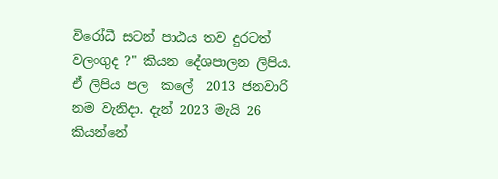විරෝධී සටන් පාඨය තව දුරටත් වලංගුද ?" කියන දේශපාලන ලිපිය.  ඒ ලිපිය පල  කලේ  2013 ජනවාරි නම වැනිදා. දැන් 2023 මැයි 26 කියන්නේ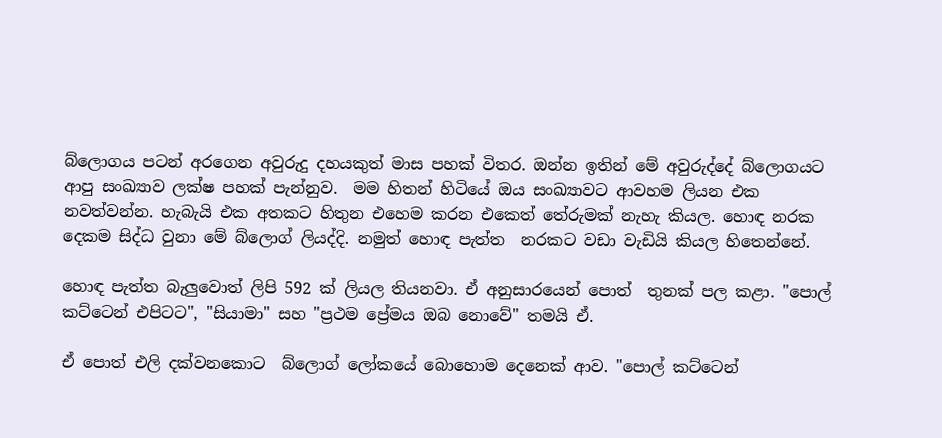බ්ලොගය පටන් අරගෙන අවුරුදු දහයකුත් මාස පහක් විතර. ඔන්න ඉතින් මේ අවුරුද්දේ බ්ලොගයට ආපු සංඛ්‍යාව ලක්ෂ පහක් පැන්නුව.  මම හිතන් හිටියේ ඔය සංඛ්‍යාවට ආවහම ලියන එක නවත්වන්න. හැබැයි එක අතකට හිතුන එහෙම කරන එකෙත් තේරුමක් නැහැ කියල. හොඳ නරක දෙකම සිද්ධ වුනා මේ බ්ලොග් ලියද්දි. නමුත් හොඳ පැත්ත  නරකට වඩා වැඩියි කියල හිතෙන්නේ.

හොඳ පැත්ත බැලුවොත් ලිපි 592 ක් ලියල තියනවා. ඒ අනුසාරයෙන් පොත්  තුනක් පල කළා. "පොල් කට්ටෙන් එපිටට", "සියාමා" සහ "ප්‍රථම ප්‍රේමය ඔබ නොවේ" තමයි ඒ.

ඒ පොත් එලි දක්වනකොට  බ්ලොග් ලෝකයේ බොහොම දෙනෙක් ආව. "පොල් කට්ටෙන්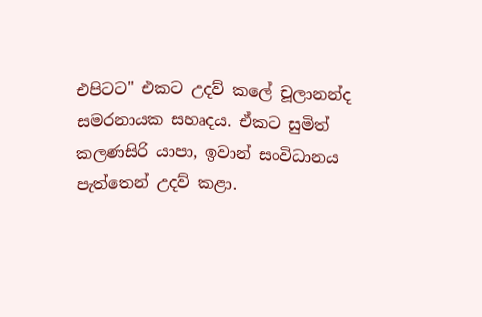එපිටට" එකට උදව් කලේ චූලානන්ද සමරනායක සහෘදය. ඒකට සුමිත් කලණසිරි යාපා, ඉවාන් සංවිධානය පැත්තෙන් උදව් කළා.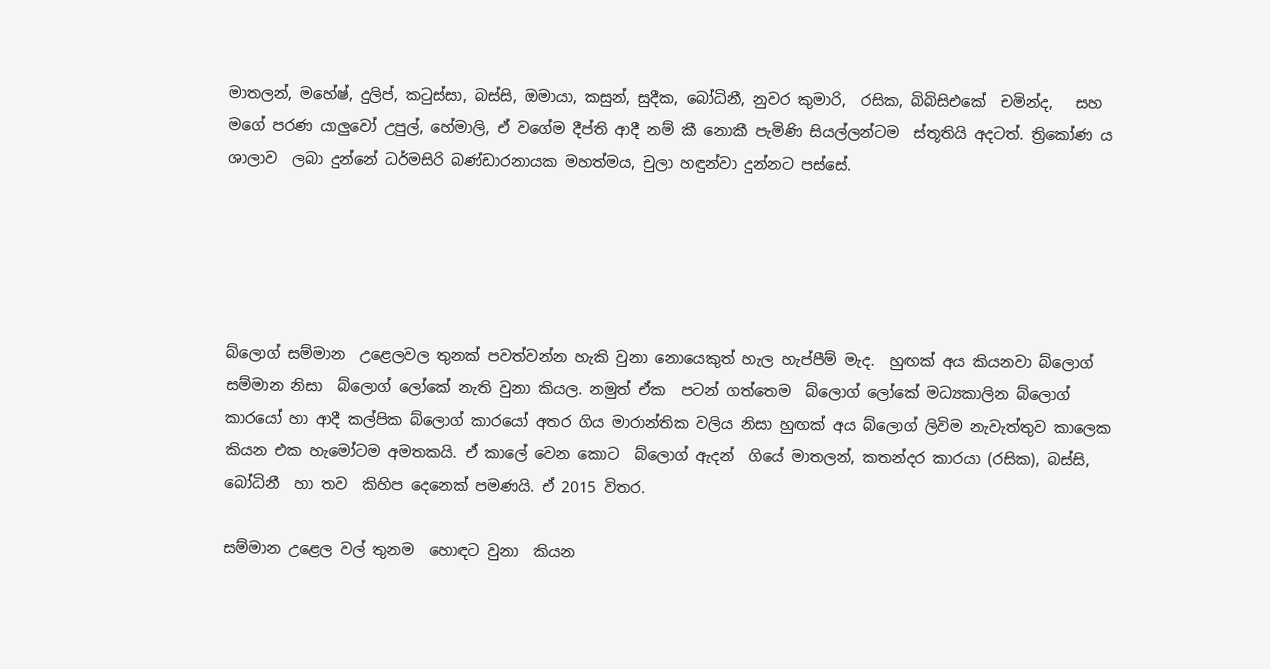මාතලන්, මහේෂ්, දුලිප්, කටුස්සා, බස්සි, ඔමායා, කසුන්, සුදීක, බෝධිනී, නුවර කුමාරි,  රසික, බිබිසිඑකේ  චමින්ද,   සහ මගේ පරණ යාලුවෝ උපුල්, හේමාලි, ඒ වගේම දීප්ති ආදී නම් කී නොකී පැමිණි සියල්ලන්ටම  ස්තූතියි අදටත්. ත්‍රිකෝණ ය ශාලාව  ලබා දුන්නේ ධර්මසිරි බණ්ඩාරනායක මහත්මය, චුලා හඳුන්වා දුන්නට පස්සේ.





බ්ලොග් සම්මාන  උළෙලවල තුනක් පවත්වන්න හැකි වුනා නොයෙකුත් හැල හැප්පීම් මැද.  හුඟක් අය කියනවා බ්ලොග් සම්මාන නිසා  බ්ලොග් ලෝකේ නැති වුනා කියල. නමුත් ඒක  පටන් ගත්තෙම  බ්ලොග් ලෝකේ මධ්‍යකාලින බ්ලොග්   කාරයෝ හා ආදී කල්පික බ්ලොග් කාරයෝ අතර ගිය මාරාන්තික වලිය නිසා හුඟක් අය බ්ලොග් ලිවිම නැවැත්තුව කාලෙක කියන එක හැමෝටම අමතකයි. ඒ කාලේ වෙන කොට  බ්ලොග් ඇදන්  ගියේ මාතලන්, කතන්දර කාරයා (රසික), බස්සි, බෝධිනී  හා තව  කිහිප දෙනෙක් පමණයි. ඒ 2015 විතර.

සම්මාන උළෙල වල් තුනම  හොඳට වුනා  කියන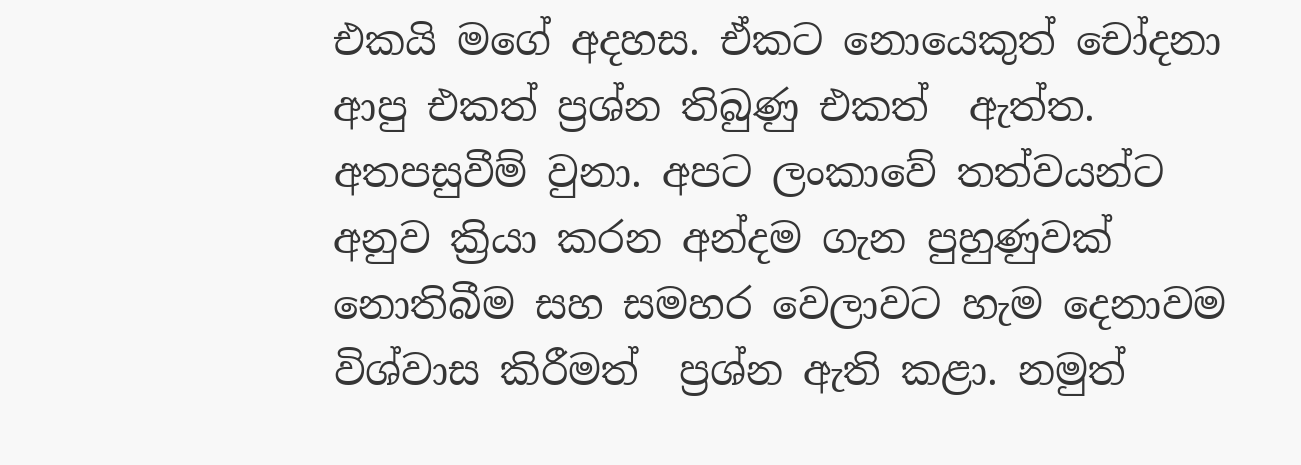එකයි මගේ අදහස. ඒකට නොයෙකුත් චෝදනා ආපු එකත් ප්‍රශ්න තිබුණු එකත්  ඇත්ත. අතපසුවීම් වුනා. අපට ලංකාවේ තත්වයන්ට අනුව ක්‍රියා කරන අන්දම ගැන පුහුණුවක් නොතිබීම සහ සමහර වෙලාවට හැම දෙනාවම  විශ්වාස කිරීමත්  ප්‍රශ්න ඇති කළා. නමුත්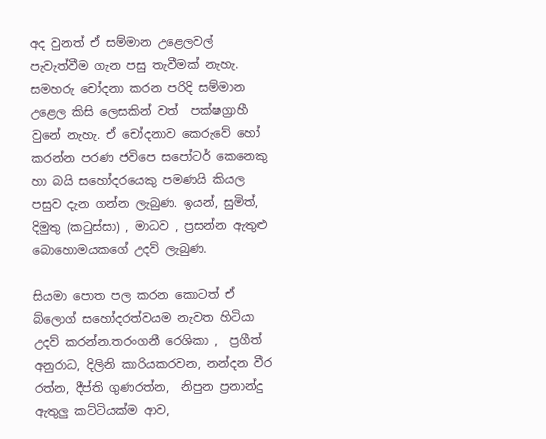අද වුනත් ඒ සම්මාන උළෙලවල් පැවැත්වීම ගැන පසු තැවීමක් නැහැ. සමහරු චෝදනා කරන පරිදි සම්මාන උළෙල කිසි ලෙසකින් වත්  පක්ෂග්‍රාහී වුනේ නැහැ. ඒ චෝදනාව කෙරුවේ හෝ කරන්න පරණ ජවිපෙ සපෝටර් කෙනෙකු හා බයි සහෝදරයෙකු පමණයි කියල පසුව දැන ගන්න ලැබුණ. ඉයන්, සුමිත්, දිමුතු (කටුස්සා) , මාධව , ප්‍රසන්න ඇතුළු බොහොමයකගේ උදව් ලැබුණ.

සියමා පොත පල කරන කොටත් ඒ බ්ලොග් සහෝදරත්වයම නැවත හිටියා උදව් කරන්න.තරංගනී රෙශිකා ,  ප්‍රගීත් අනුරාධ, දිලිනි කාරියකරවන, නන්දන වීර රත්න, දීප්ති ගුණරත්න,  නිපුන ප්‍රනාන්දු   ඇතුලු කට්ටියක්ම ආව,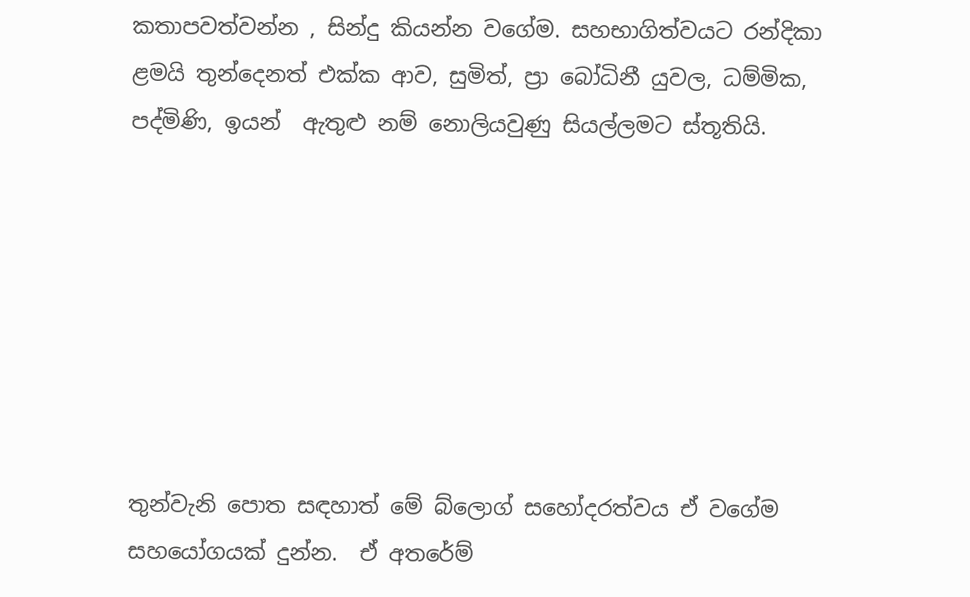කතාපවත්වන්න , සින්දු කියන්න වගේම. සහභාගිත්වයට රන්දිකා ළමයි තුන්දෙනත් එක්ක ආව, සුමිත්, ප්‍රා බෝධිනී යුවල, ධම්මික, පද්මිණි, ඉයන්  ඇතුළු නම් නොලියවුණු සියල්ලමට ස්තූතියි.







තුන්වැනි පොත සඳහාත් මේ බ්ලොග් සහෝදරත්වය ඒ වගේම සහයෝගයක් දුන්න.  ඒ අතරේම්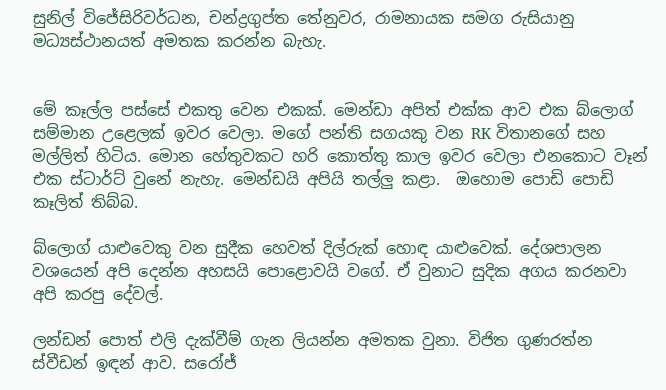සුනිල් විජේසිරිවර්ධන, චන්ද්‍රගුප්ත තේනුවර, රාමනායක සමග රුසියානු මධ්‍යස්ථානයත් අමතක කරන්න බැහැ.


මේ කෑල්ල පස්සේ එකතු වෙන එකක්. මෙන්ඩා අපිත් එක්ක ආව එක බ්ලොග් සම්මාන උළෙලක් ඉවර වෙලා. මගේ පන්ති සගයකු වන RK විතානගේ සහ මල්ලිත් හිටිය. මොන හේතුවකට හරි කොත්තු කාල ඉවර වෙලා එනකොට වෑන් එක ස්ටාර්ට් වුනේ නැහැ. මෙන්ඩයි අපියි තල්ලු කළා.  ඔහොම පොඩි පොඩි කෑලිත් තිබ්බ.

බ්ලොග් යාළුවෙකු වන සුදීක හෙවත් දිල්රුක් හොඳ යාළුවෙක්. දේශපාලන වශයෙන් අපි දෙන්න අහසයි පොළොවයි වගේ. ඒ වුනාට සුදික අගය කරනවා අපි කරපු දේවල්.

ලන්ඩන් පොත් එලි දැක්වීම් ගැන ලියන්න අමතක වුනා. විජිත ගුණරත්න ස්වීඩන් ඉඳන් ආව. සරෝජ්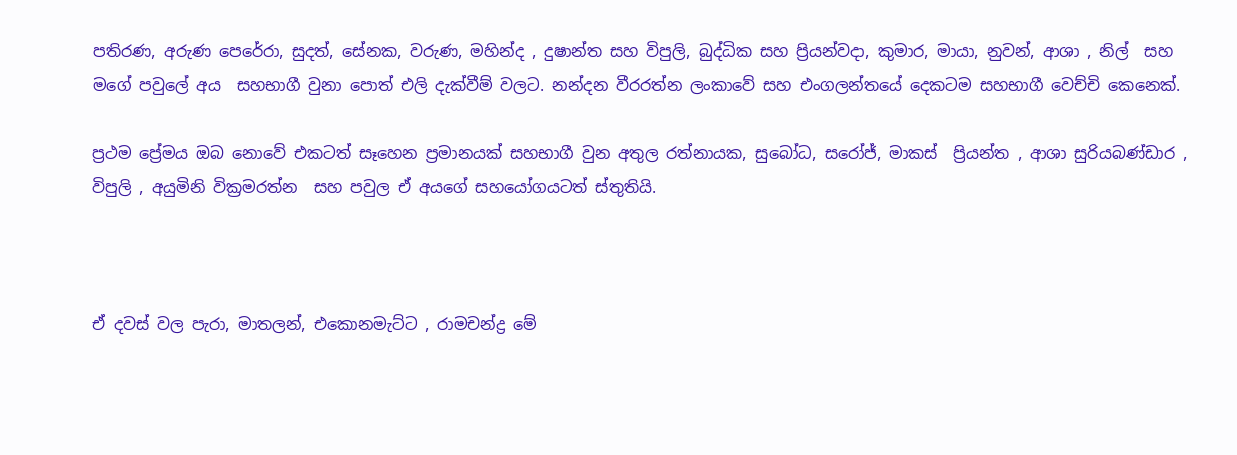පතිරණ, අරුණ පෙරේරා, සුදත්, සේනක, වරුණ, මහින්ද , දුෂාන්ත සහ විපුලි, බුද්ධික සහ ප්‍රියන්වදා, කුමාර, මායා, නුවන්, ආශා , නිල්  සහ    මගේ පවුලේ අය  සහභාගී වුනා පොත් එලි දැක්වීම් වලට. නන්දන වීරරත්න ලංකාවේ සහ එංගලන්තයේ දෙකටම සහභාගී වෙච්චි කෙනෙක්.

ප්‍රථම ප්‍රේමය ඔබ නොවේ එකටත් සෑහෙන ප්‍රමානයක් සහභාගී වුන අතුල රත්නායක, සුබෝධ, සරෝජ්, මාකස්  ප්‍රියන්ත , ආශා සුරියබණ්ඩාර , විපුලි , අයුමිනි වික්‍රමරත්න  සහ පවුල ඒ අයගේ සහයෝගයටත් ස්තුතියි.



ඒ දවස් වල පැරා, මාතලන්, එකොනමැට්ට , රාමචන්ද්‍ර මේ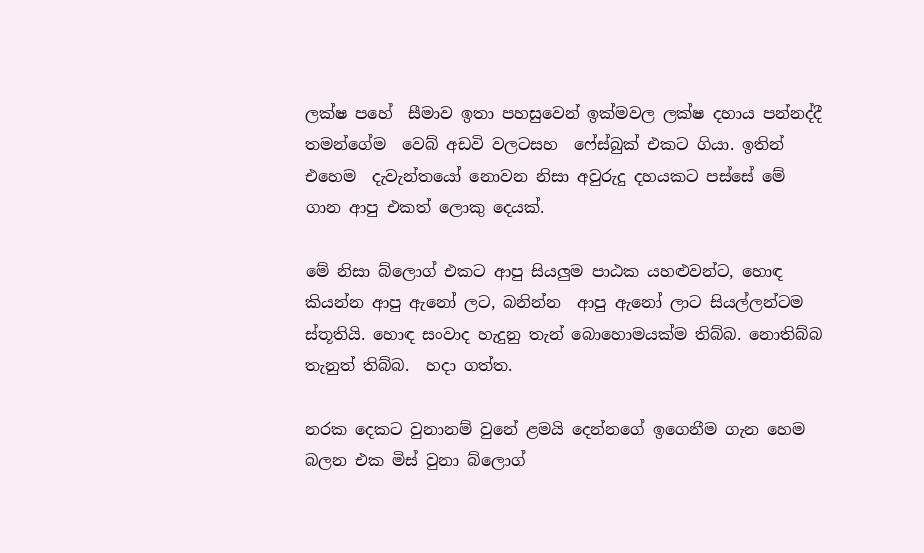ලක්ෂ පහේ  සීමාව ඉතා පහසුවෙන් ඉක්මවල ලක්ෂ දහාය පන්නද්දී තමන්ගේම  වෙබ් අඩවි වලටසහ  ෆේස්බුක් එකට ගියා. ඉතින් එහෙම  දැවැන්තයෝ නොවන නිසා අවුරුදු දහයකට පස්සේ මේ ගාන ආපු එකත් ලොකු දෙයක්.

මේ නිසා බ්ලොග් එකට ආපු සියලුම පාඨක යහළුවන්ට, හොඳ කියන්න ආපු ඇනෝ ලට, බනින්න  ආපු ඇනෝ ලාට සියල්ලන්ටම ස්තූතියි. හොඳ සංවාද හැදුනු තැන් බොහොමයක්ම තිබ්බ. නොතිබ්බ තැනුත් තිබ්බ.  හදා ගත්ත.

නරක දෙකට වුනානම් වුනේ ළමයි දෙන්නගේ ඉගෙනීම ගැන හෙම බලන එක මිස් වුනා බ්ලොග්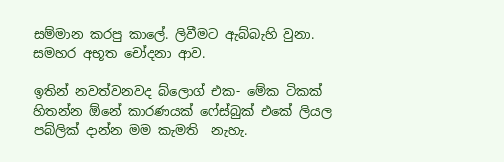සම්මාන කරපු කාලේ. ලිවීමට ඇබ්බැහි වුනා. සමහර අභූත චෝදනා ආව.

ඉතින් නවත්වනවද බ්ලොග් එක- මේක ටිකක් හිතන්න ඕනේ කාරණයක් ෆේස්බුක් එකේ ලියල පබ්ලික් දාන්න මම කැමති  නැහැ.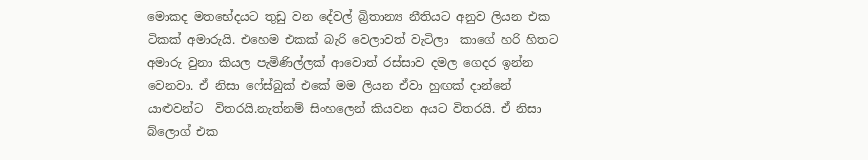මොකද මතභේදයට තුඩු වන දේවල් බ්‍රිතාන්‍ය නීතියට අනුව ලියන එක ටිකක් අමාරුයි. එහෙම එකක් බැරි වෙලාවත් වැටිලා  කාගේ හරි හිතට අමාරු වුනා කියල පැමිණිල්ලක් ආවොත් රස්සාව දමල ගෙදර ඉන්න වෙනවා. ඒ නිසා ෆේස්බුක් එකේ මම ලියන ඒවා හුඟක් දාන්නේ යාළුවන්ට  විතරයි.නැත්නම් සිංහලෙන් කියවන අයට විතරයි. ඒ නිසා බ්ලොග් එක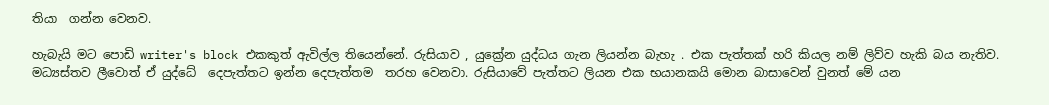තියා  ගන්න වෙනව.

හැබැයි මට පොඩි writer's block එකකුත් ඇවිල්ල තියෙන්නේ. රුසියාව , යුක්‍රේන යුද්ධය ගැන ලියන්න බැහැ . එක පැත්තක් හරි කියල නම් ලිව්ව හැකි බය නැතිව. මධ්‍යස්තව ලීවොත් ඒ යුද්ධේ  දෙපැත්තට ඉන්න දෙපැත්තම  තරහ වෙනවා. රුසියාවේ පැත්තට ලියන එක භයානකයි මොන බාසාවෙන් වුනත් මේ යන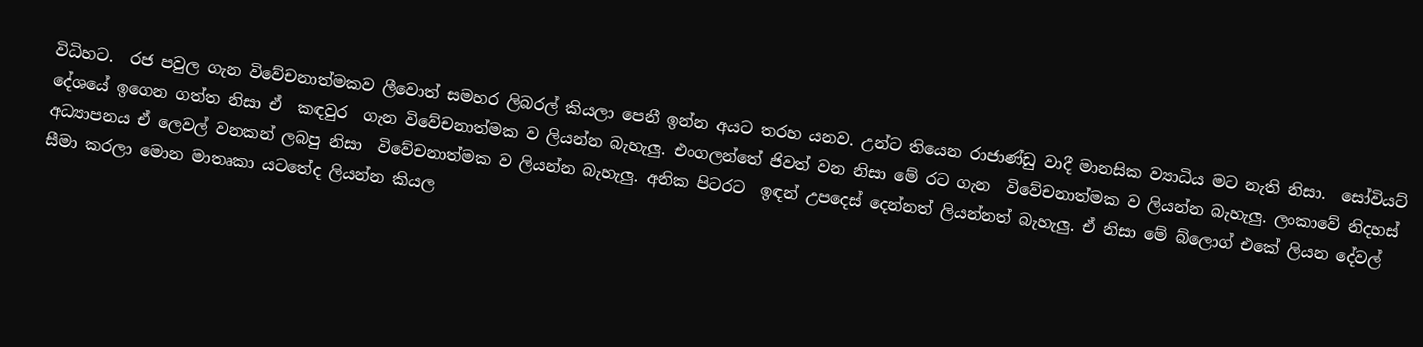විධිහට.  රජ පවුල ගැන විවේචනාත්මකව ලීවොත් සමහර ලිබරල් කියලා පෙනී ඉන්න අයට තරහ යනව. උන්ට තියෙන රාජාණ්ඩු වාදී මානසික ව්‍යාධිය මට නැති නිසා.  සෝවියට් දේශයේ ඉගෙන ගත්ත නිසා ඒ  කඳවුර  ගැන විවේචනාත්මක ව ලියන්න බැහැලු. එංගලන්තේ ජිවත් වන නිසා මේ රට ගැන  විවේචනාත්මක ව ලියන්න බැහැලු. ලංකාවේ නිදහස් අධ්‍යාපනය ඒ ලෙවල් වනකන් ලබපු නිසා  විවේචනාත්මක ව ලියන්න බැහැලු. අනික පිටරට  ඉඳන් උපදෙස් දෙන්නත් ලියන්නත් බැහැලු. ඒ නිසා මේ බ්ලොග් එකේ ලියන දේවල් සීමා කරලා මොන මාතෘකා යටතේද ලියන්න කියල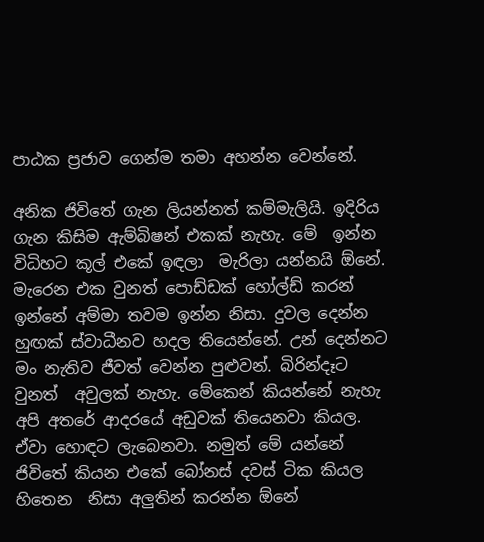පාඨක ප්‍රජාව ගෙන්ම තමා අහන්න වෙන්නේ.

අනික ජිවිතේ ගැන ලියන්නත් කම්මැලියි. ඉදිරිය ගැන කිසිම ඇම්බිෂන් එකක් නැහැ. මේ  ඉන්න  විධිහට කූල් එකේ ඉඳලා  මැරිලා යන්නයි ඕනේ. මැරෙන එක වුනත් පොඩ්ඩක් හෝල්ඩ් කරන් ඉන්නේ අම්මා තවම ඉන්න නිසා. දුවල දෙන්න හුඟක් ස්වාධීනව හදල තියෙන්නේ. උන් දෙන්නට මං නැතිව ජීවත් වෙන්න පුළුවන්. බිරින්දෑට වුනත්  අවුලක් නැහැ. මේකෙන් කියන්නේ නැහැ  අපි අතරේ ආදරයේ අඩුවක් තියෙනවා කියල. ඒවා හොඳට ලැබෙනවා. නමුත් මේ යන්නේ ජිවිතේ කියන එකේ බෝනස් දවස් ටික කියල හිතෙන  නිසා අලුතින් කරන්න ඕනේ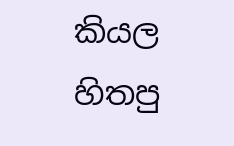කියල හිතපු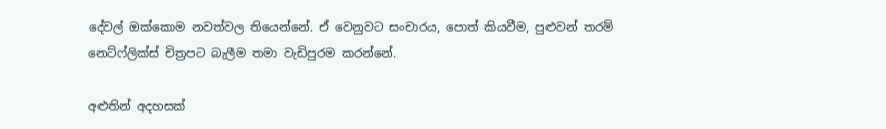දේවල් ඔක්කොම නවත්වල තියෙන්නේ. ඒ වෙනුවට සංචාරය, පොත් කියවීම, පුළුවන් තරම් නෙට්ෆ්ලික්ස් චිත්‍රපට බැලීම තමා වැඩිපුරම කරන්නේ.

අළුතින් අදහසක්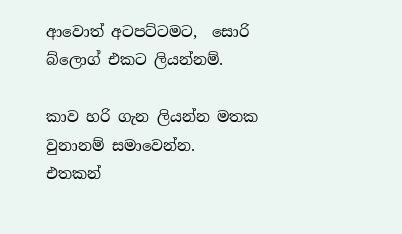ආවොත් අටපට්ටමට,  සොරි බ්ලොග් එකට ලියන්නම්.

කාව හරි ගැන ලියන්න මතක වුනානම් සමාවෙන්න.
එතකන්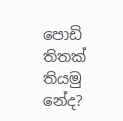පොඩි තිතක් තියමු නේද?